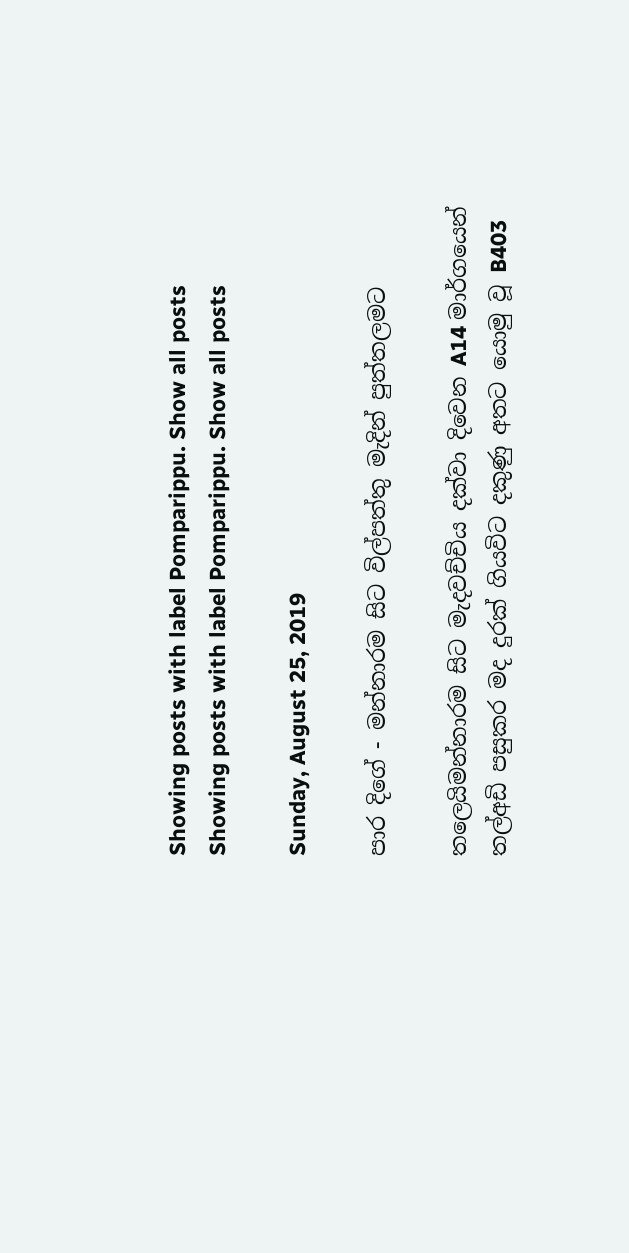Showing posts with label Pomparippu. Show all posts
Showing posts with label Pomparippu. Show all posts

Sunday, August 25, 2019

පාර දිගේ - මන්නාරම සිට විල්පත්තු මැදින් පුත්තලමට

තලෙයිමන්නාරම සිට මැදවච්චිය දක්වා දිවෙන A14 මාර්ගයෙන් තල්අඩි පසුකර මද දුරක් ගියවිට දකුණු අතට යොමු වූ B403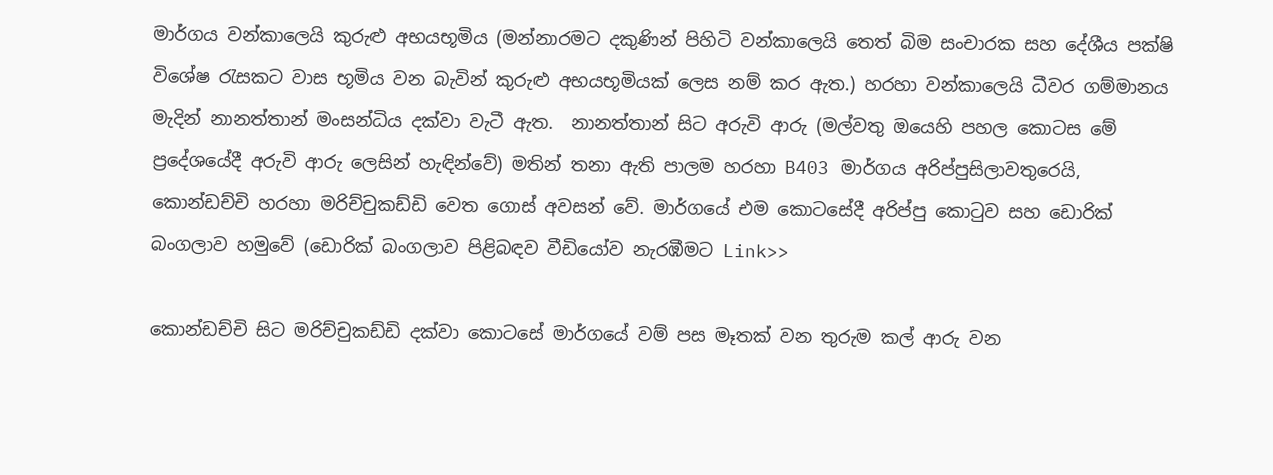මාර්ගය වන්කාලෙයි කුරුළු අභයභූමිය (මන්නාරමට දකුණින් පිහිටි වන්කාලෙයි තෙත් බිම සංචාරක සහ දේශීය පක්ෂි විශේෂ රැසකට වාස භූමිය වන බැවින් කුරුළු අභයභූමියක් ලෙස නම් කර ඇත.) හරහා වන්කාලෙයි ධීවර ගම්මානය මැදින් නානත්තාන් මංසන්ධිය දක්වා වැටී ඇත.  නානත්තාන් සිට අරුවි ආරු (මල්වතු ඔයෙහි පහල කොටස මේ ප්‍රදේශයේදී අරුවි ආරු ලෙසින් හැඳින්වේ) මතින් තනා ඇති පාලම හරහා B403 මාර්ගය අරිප්පුසිලාවතුරෙයි, කොන්ඩච්චි හරහා මරිච්චුකඩ්ඩි වෙත ගොස් අවසන් වේ. මාර්ගයේ එම කොටසේදී අරිප්පු කොටුව සහ ඩොරික් බංගලාව හමුවේ (ඩොරික් බංගලාව පිළිබඳව වීඩියෝව නැරඹීමට Link>>

කොන්ඩච්චි සිට මරිච්චුකඩ්ඩි දක්වා කොටසේ මාර්ගයේ වම් පස මෑතක් වන තුරුම කල් ආරු වන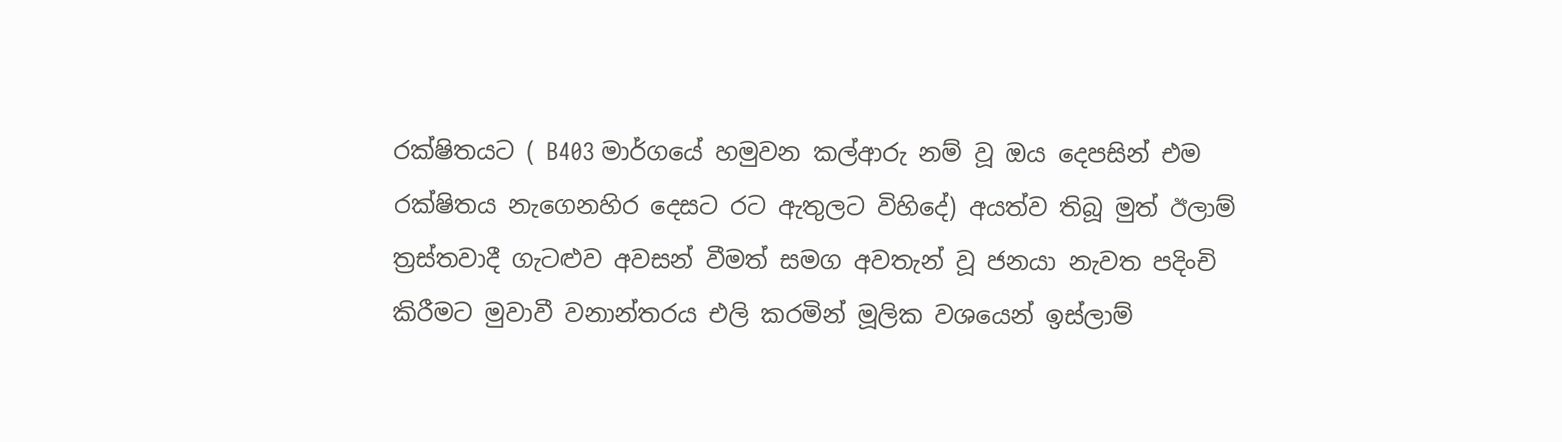රක්ෂිතයට ( B403 මාර්ගයේ හමුවන කල්ආරු නම් වූ ඔය දෙපසින් එම රක්ෂිතය නැගෙනහිර දෙසට රට ඇතුලට විහිදේ) අයත්ව තිබූ මුත් ඊලාම් ත්‍රස්තවාදී ගැටළුව අවසන් වීමත් සමග අවතැන් වූ ජනයා නැවත පදිංචි කිරීමට මුවාවී වනාන්තරය එලි කරමින් මූලික වශයෙන් ඉස්ලාම්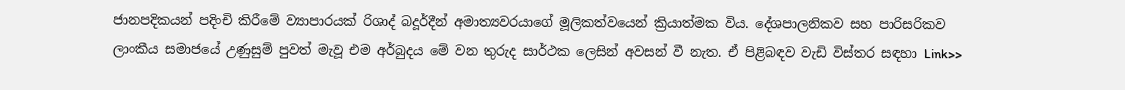ජානපදිකයන් පදිංචි කිරීමේ ව්‍යාපාරයක් රිශාද් බදූර්දීන් අමාත්‍යවරයාගේ මූලිකත්වයෙන් ක්‍රියාත්මක විය. දේශපාලනිකව සහ පාරිසරිකව ලාංකීය සමාජයේ උණුසුම් පුවත් මැවූ එම අර්බුදය මේ වන තුරුද සාර්ථක ලෙසින් අවසන් වී නැත. ඒ පිළිබඳව වැඩි විස්තර සඳහා Link>>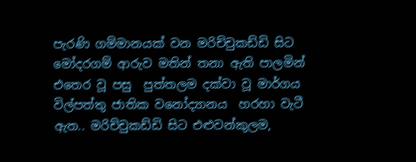පැරණි ගම්මානයක් වන මරිච්චුකඩ්ඩි සිට මෝදරගම් ආරුව මතින් තනා ඇති පාලමින් එතෙර වූ පසු  පුත්තලම දක්වා වූ මාර්ගය විල්පත්තු ජාතික වනෝද්‍යානය  හරහා වැටී ඇත.. මරිච්චුකඩ්ඩි සිට එළුවන්කුලම,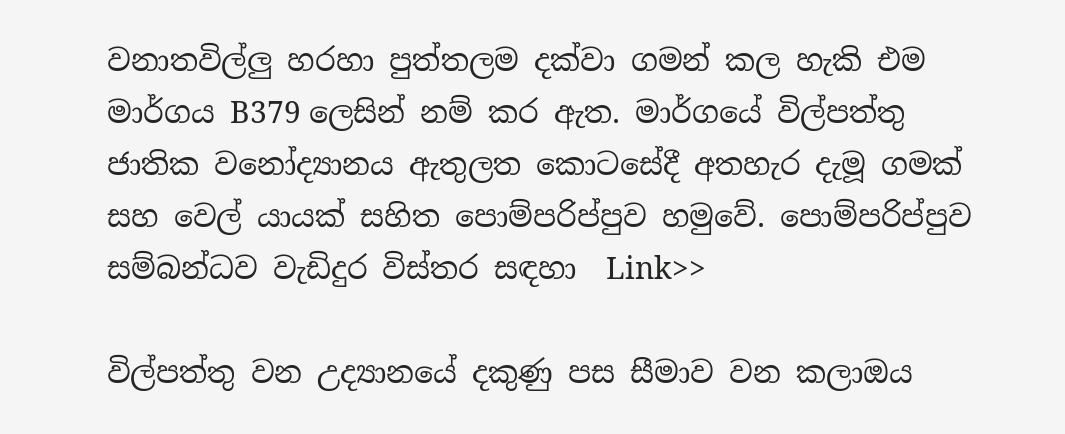වනාතවිල්ලු හරහා පුත්තලම දක්වා ගමන් කල හැකි එම මාර්ගය B379 ලෙසින් නම් කර ඇත. මාර්ගයේ විල්පත්තු ජාතික වනෝද්‍යානය ඇතුලත කොටසේදී අතහැර දැමූ ගමක් සහ වෙල් යායක් සහිත පොම්පරිප්පුව හමුවේ. පොම්පරිප්පුව සම්බන්ධව වැඩිදුර විස්තර සඳහා  Link>>

විල්පත්තු වන උද්‍යානයේ දකුණු පස සීමාව වන කලාඔය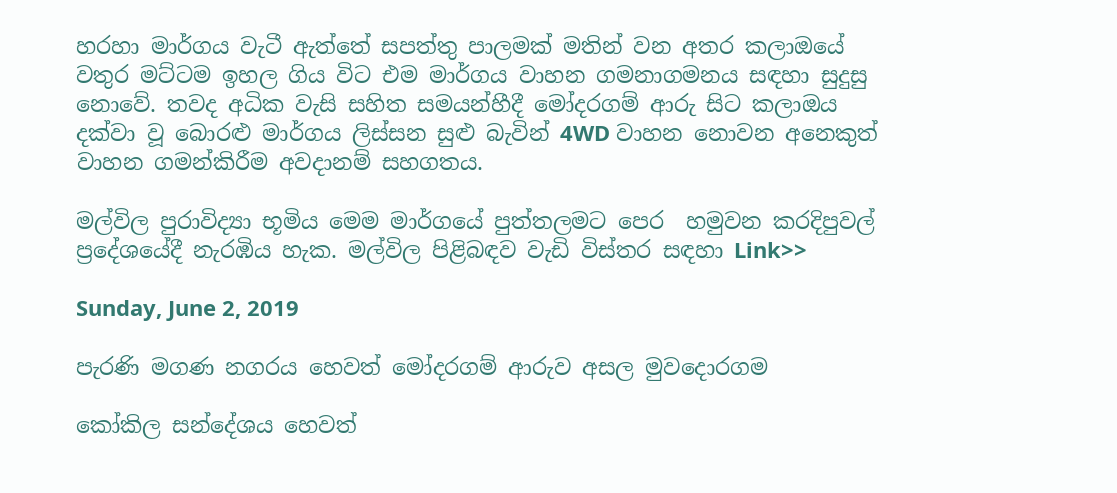හරහා මාර්ගය වැටී ඇත්තේ සපත්තු පාලමක් මතින් වන අතර කලාඔයේ වතුර මට්ටම ඉහල ගිය විට එම මාර්ගය වාහන ගමනාගමනය සඳහා සුදුසු නොවේ. තවද අධික වැසි සහිත සමයන්හීදී මෝදරගම් ආරු සිට කලාඔය දක්වා වූ බොරළු මාර්ගය ලිස්සන සුළු බැවින් 4WD වාහන නොවන අනෙකුත් වාහන ගමන්කිරීම අවදානම් සහගතය.

මල්විල පුරාවිද්‍යා භූමිය මෙම මාර්ගයේ පුත්තලමට පෙර  හමුවන කරදිපුවල් ප්‍රදේශයේදී නැරඹිය හැක. මල්විල පිළිබඳව වැඩි විස්තර සඳහා Link>>

Sunday, June 2, 2019

පැරණි මගණ නගරය හෙවත් මෝදරගම් ආරුව අසල මුවදොරගම

කෝකිල සන්දේශය හෙවත්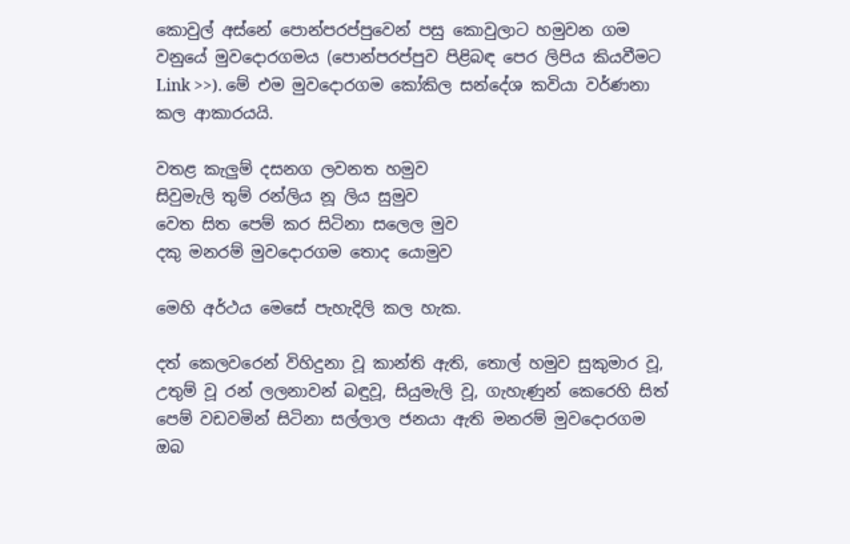කොවුල් අස්නේ පොන්පරප්පුවෙන් පසු කොවුලාට හමුවන ගම වනුයේ මුවදොරගමය (පොන්පරප්පුව පිළිබඳ පෙර ලිපිය කියවීමට Link >>). මේ එම මුවදොරගම කෝකිල සන්දේශ කවියා වර්ණනා කල ආකාරයයි.

වතළ කැලුම් දසනග ලවනත හමුව
සිවුමැලි තුම් රන්ලිය නූ ලිය සුමුව
වෙත සිත පෙම් කර සිටිනා සලෙල මුව
දකු මනරම් මුවදොරගම තොද යොමුව

මෙහි අර්ථය මෙසේ පැහැදිලි කල හැක.

දත් කෙලවරෙන් විහිදුනා වූ කාන්ති ඇති, තොල් හමුව සුකුමාර වූ, උතුම් වූ රන් ලලනාවන් බඳුවූ, සියුමැලි වූ, ගැහැණුන් කෙරෙහි සිත් පෙම් වඩවමින් සිටිනා සල්ලාල ජනයා ඇති මනරම් මුවදොරගම ඔබ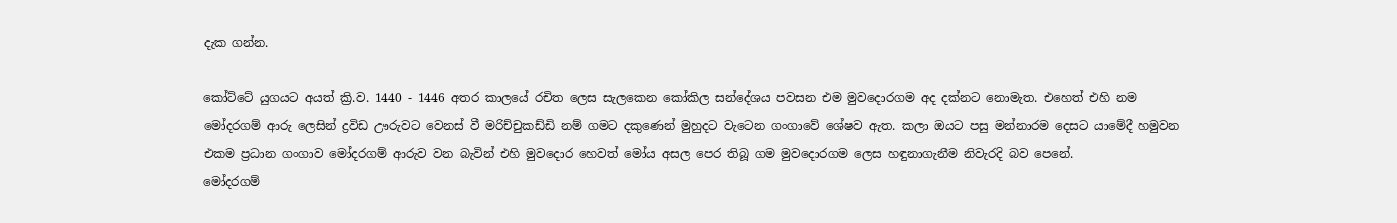දැක ගන්න.

කෝට්ටේ යුගයට අයත් ක්‍රි.ව. 1440 - 1446 අතර කාලයේ රචිත ලෙස සැලකෙන කෝකිල සන්දේශය පවසන එම මුවදොරගම අද දක්නට නොමැත. එහෙත් එහි නම මෝදරගම් ආරු ලෙසින් ද්‍රවිඩ ඌරුවට වෙනස් වී මරිච්චුකඩ්ඩි නම් ගමට දකුණෙන් මුහුදට වැටෙන ගංගාවේ ශේෂව ඇත. කලා ඔයට පසු මන්නාරම දෙසට යාමේදී හමුවන එකම ප්‍රධාන ගංගාව මෝදරගම් ආරුව වන බැවින් එහි මුවදොර හෙවත් මෝය අසල පෙර තිබූ ගම මුවදොරගම ලෙස හඳුනාගැනීම නිවැරදි බව පෙනේ.
මෝදරගම්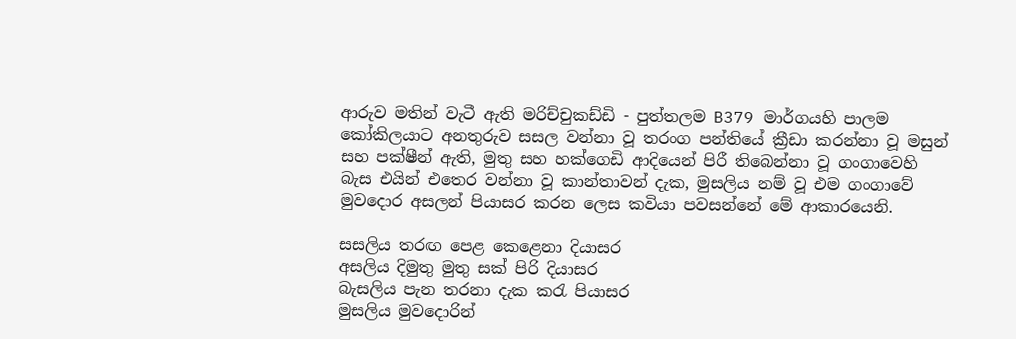ආරුව මතින් වැටී ඇති මරිච්චුකඩ්ඩි - පුත්තලම B379 මාර්ගයහි පාලම
කෝකිලයාට අනතුරුව සසල වන්නා වූ තරංග පන්තියේ ක්‍රීඩා කරන්නා වූ මසුන් සහ පක්ෂීන් ඇති, මුතු සහ හක්ගෙඩි ආදියෙන් පිරී තිබෙන්නා වූ ගංගාවෙහි බැස එයින් එතෙර වන්නා වූ කාන්තාවන් දැක, මුසලිය නම් වූ එම ගංගාවේ මුවදොර අසලන් පියාසර කරන ලෙස කවියා පවසන්නේ මේ ආකාරයෙනි.

සසලිය තරඟ පෙළ කෙළෙනා දියාසර
අසලිය දිමුතු මුතු සක් පිරි දියාසර
බැසලිය පැන තරනා දැක කරැ පියාසර
මුසලිය මුවදොරින්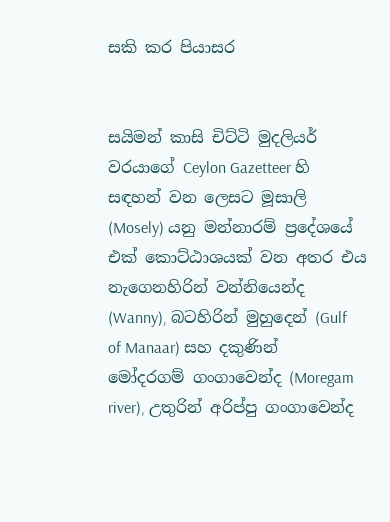සකි කර පියාසර


සයිමන් කාසි චිට්ටි මුදලියර් වරයාගේ Ceylon Gazetteer හි සඳහන් වන ලෙසට මූසාලි (Mosely) යනු මන්නාරම් ප්‍රදේශයේ එක් කොට්ඨාශයක් වන අතර එය නැගෙනහිරින් වන්නියෙන්ද (Wanny), බටහිරින් මුහුදෙන් (Gulf of Manaar) සහ දකුණින් මෝදරගම් ගංගාවෙන්ද (Moregam river), උතුරින් අරිප්පු ගංගාවෙන්ද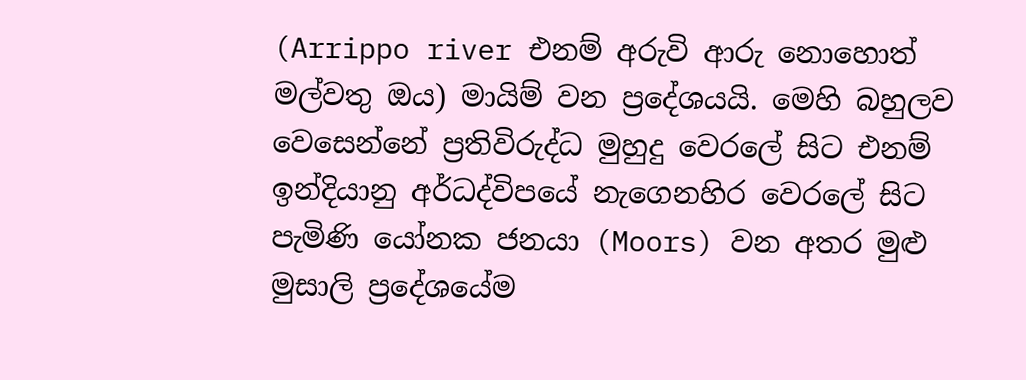(Arrippo river එනම් අරුවි ආරු නොහොත් මල්වතු ඔය) මායිම් වන ප්‍රදේශයයි. මෙහි බහුලව වෙසෙන්නේ ප්‍රතිවිරුද්ධ මුහුදු වෙරලේ සිට එනම් ඉන්දියානු අර්ධද්විපයේ නැගෙනහිර වෙරලේ සිට පැමිණි යෝනක ජනයා (Moors) වන අතර මුළු මුසාලි ප්‍රදේශයේම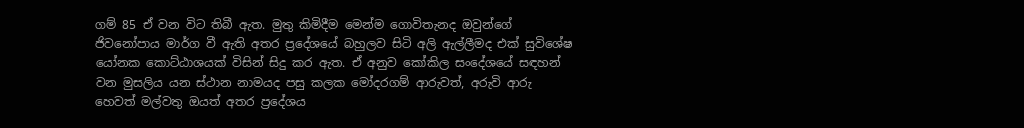ගම් 85 ඒ වන විට තිබී ඇත. මුතු කිමිදීම මෙන්ම ගොවිතැනද ඔවුන්ගේ ජිවනෝපාය මාර්ග වී ඇති අතර ප්‍රදේශයේ බහුලව සිටි අලි ඇල්ලීමද එක් සුවිශේෂ යෝනක කොට්ඨාශයක් විසින් සිදු කර ඇත. ඒ අනුව කෝකිල සංදේශයේ සඳහන් වන මුසලිය යන ස්ථාන නාමයද පසු කලක මෝදරගම් ආරුවත්, අරුවි ආරු හෙවත් මල්වතු ඔයත් අතර ප්‍රදේශය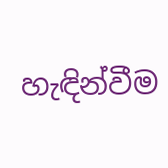හැඳින්වීම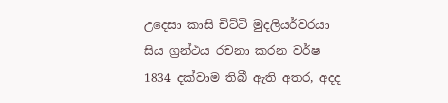උදෙසා කාසි චිට්ටි මුදලියර්වරයා සිය ග්‍රන්ථය රචනා කරන වර්ෂ 1834 දක්වාම තිබී ඇති අතර, අදද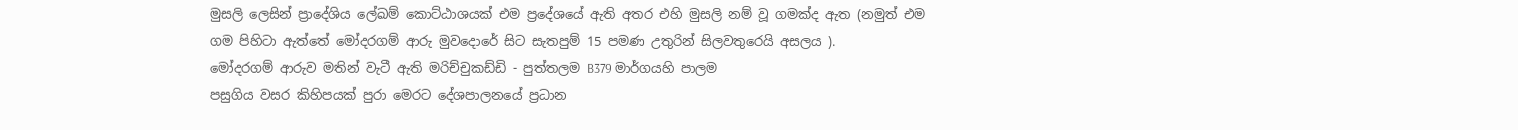මුසලි ලෙසින් ප්‍රාදේශිය ලේඛම් කොට්ඨාශයක් එම ප්‍රදේශයේ ඇති අතර එහි මුසලි නම් වූ ගමක්ද ඇත (නමුත් එම ගම පිහිටා ඇත්තේ මෝදරගම් ආරු මුවදොරේ සිට සැතපුම් 15 පමණ උතුරින් සිලවතුරෙයි අසලය ).
මෝදරගම් ආරුව මතින් වැටී ඇති මරිච්චුකඩ්ඩි - පුත්තලම B379 මාර්ගයහි පාලම
පසුගිය වසර කිහිපයක් පුරා මෙරට දේශපාලනයේ ප්‍රධාන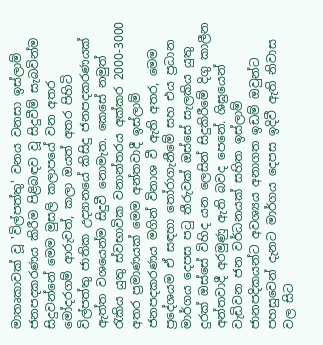මාතෘකාවක් වූ 'විල්පත්තු' වනය වනසා ඉස්ලාම් ජනපදකරණය කිරීම පිළිබඳව වූ සිදුවීම් සැබවින්ම සිදුවන්නේ මෙම මුසලි කලාපයේ වන අතර මෝදරගම් ආරුවත්, කලා ඔයත් අතර පිහිටි විල්පත්තු ජාතික උද්‍යානයේ කිසිදු ජනපදකරණයක් ඇත්ත වශයෙන්ම සිදුවී නොමැත. කෙසේ නමුත් රැකිය යුතු ස්වභාවික වනාන්තරය අක්කර 2000-3000 අතර ප්‍රමාණයක් මෙම අන්තවාදී ඉස්ලාම් ජනපදකරණය මගින් විනාශ වී ඇති අතර, මෙම ප්‍රදේශයම ඒ සඳහා තෝරාගැනීමේ සහ එය ප්‍රධාන මාර්ගය දෙපස පටු තීරුවක් ඔස්සේ සැලකිය යුතු දුරක් ඔස්සේ විහිද යන ලෙසින් සිදුකිරීමේ දිගු කාලීන අන්තවාදී අරමුණු ඇති බවද පෙනේ. ශිඝ්‍රයෙන් වැඩිවන ජන වර්ධනයක් සහිත ඉස්ලාම් ජානපදිකයන්ට අවශ්‍යය අනාගත ඉඩම් ඔවුන්ට පහසුවෙන් දැනට මාර්ගය දෙපස ඉදිවී ඇති නිවාස වල සිට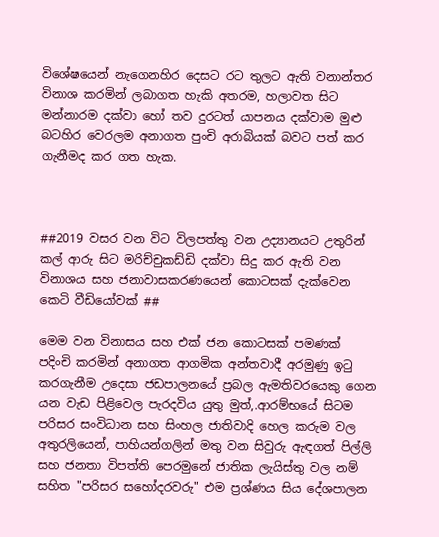විශේෂයෙන් නැගෙනහිර දෙසට රට තුලට ඇති වනාන්තර විනාශ කරමින් ලබාගත හැකි අතරම, හලාවත සිට මන්නාරම දක්වා හෝ තව දුරටත් යාපනය දක්වාම මුළු බටහිර වෙරලම අනාගත පුංචි අරාබියක් බවට පත් කර ගැනීමද කර ගත හැක.



##2019 වසර වන විට විලපත්තු වන උද්‍යානයට උතුරින් කල් ආරු සිට මරිච්චුකඩ්ඩි දක්වා සිදු කර ඇති වන විනාශය සහ ජනාවාසකරණයෙන් කොටසක් දැක්වෙන කෙටි වීඩියෝවක් ##

මෙම වන විනාසය සහ එක් ජන කොටසක් පමණක් පදිංචි කරමින් අනාගත ආගමික අන්තවාදී අරමුණු ඉටු කරගැනීම උදෙසා ජඩපාලනයේ ප්‍රබල ඇමතිවරයෙකු ගෙන යන වැඩ පිළිවෙල පැරදවිය යුතු මුත්,.ආරම්භයේ සිටම පරිසර සංවිධාන සහ සිංහල ජාතිවාදි හෙල කරුම වල අතුරලියෙන්, පාහියන්ගලින් මතු වන සිවුරු ඇඳගත් පිල්ලි සහ ජනතා විපත්ති පෙරමුනේ ජාතික ලැයිස්තු වල නම් සහිත "පරිසර සහෝදරවරු" එම ප්‍රශ්ණය සිය දේශපාලන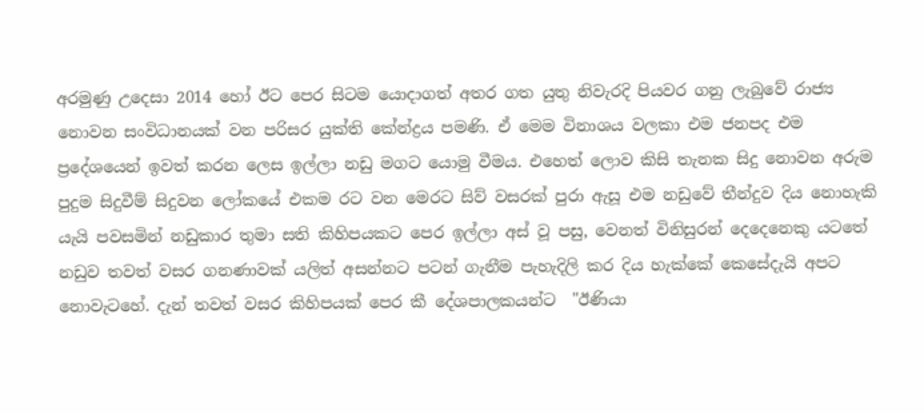අරමුණු උදෙසා 2014 හෝ ඊට පෙර සිටම යොදාගත් අතර ගත යුතු නිවැරදි පියවර ගනු ලැබුවේ රාජ්‍ය නොවන සංවිධානයක් වන පරිසර යුක්ති කේන්ද්‍රය පමණි. ඒ මෙම විනාශය වලකා එම ජනපද එම ප්‍රදේශයෙන් ඉවත් කරන ලෙස ඉල්ලා නඩු මගට යොමු වීමය. එහෙත් ලොව කිසි තැනක සිදු නොවන අරුම පුදුම සිදුවීම් සිදුවන ලෝකයේ එකම රට වන මෙරට සිව් වසරක් පුරා ඇසූ එම නඩුවේ තීන්දුව දිය නොහැකි යැයි පවසමින් නඩුකාර තුමා සති කිහිපයකට පෙර ඉල්ලා අස් වූ පසු, වෙනත් විනිසුරන් දෙදෙනෙකු යටතේ නඩුව තවත් වසර ගනණාවක් යලිත් අසන්නට පටන් ගැනීම පැහැදිලි කර දිය හැක්කේ කෙසේදැයි අපට නොවැටහේ. දැන් තවත් වසර කිහිපයක් පෙර කී දේශපාලකයන්ට  "ඊණියා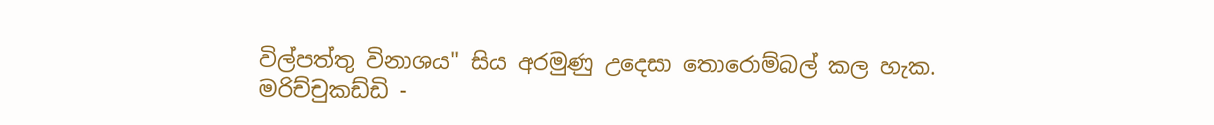විල්පත්තු විනාශය" සිය අරමුණු උදෙසා තොරොම්බල් කල හැක.
මරිච්චුකඩ්ඩි -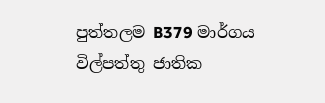පුත්තලම B379 මාර්ගය විල්පත්තු ජාතික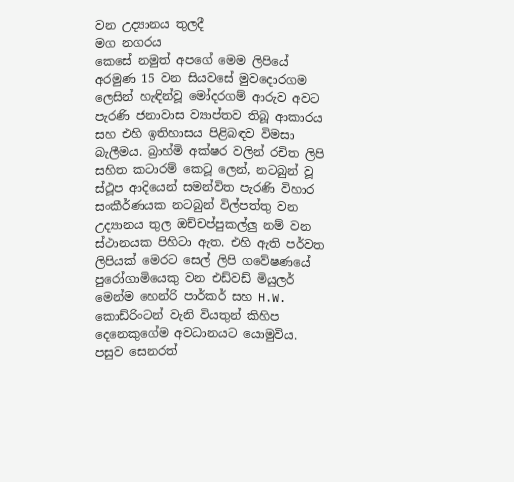වන උද්‍යානය තුලදී
මග නගරය
කෙසේ නමුත් අපගේ මෙම ලිපියේ අරමුණ 15 වන සියවසේ මුවදොරගම ලෙසින් හැඳින්වූ මෝදරගම් ආරුව අවට පැරණි ජනාවාස ව්‍යාප්තව තිබූ ආකාරය සහ එහි ඉතිහාසය පිළිබඳව විමසා බැලීමය. බ්‍රාහ්මි අක්ෂර වලින් රචිත ලිපි සහිත කටාරම් කෙටූ ලෙන්, නටබුන් වූ ස්ථූප ආදියෙන් සමන්විත පැරණි විහාර සංකීර්ණයක නටබුන් විල්පත්තු වන උද්‍යානය තුල ඔච්චප්පුකල්ලු නම් වන ස්ථානයක පිහිටා ඇත. එහි ඇති පර්වත ලිපියක් මෙරට සෙල් ලිපි ගවේෂණයේ පුරෝගාමියෙකු වන එඩ්වඩ් මියුලර් මෙන්ම හෙන්රි පාර්කර් සහ H.W. කොඩ්රිංටන් වැනි වියතුන් කිහිප දෙනෙකුගේම අවධානයට යොමුවිය. පසුව සෙනරත්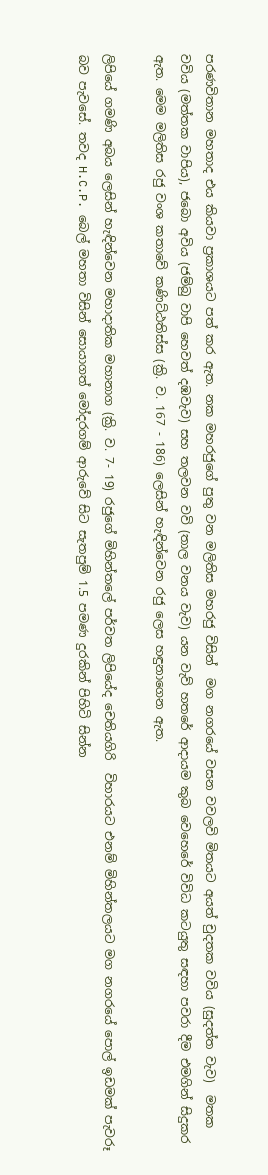පරණවිතාන මහතාද එය කියවා ප්‍රකාශයට පත් කර ඇත. නක මහරජුගේ පුතු වන මලිතිස මහරජු විසින්  මග නගරයේ වසන වවලවි මිතයට අයත් චුදතක වවිය (සුදත්ත වැව)  මතක වවිය (මත්තක වාපිය), ජබො අවිය (ජම්බු වාපි හෙවත් දඹවැව) සහ තලවන වවි (තාල වනය වැව) යන වැව් හතරේ ආදායම කුබ වෙහෙරේ විවිධ කටයුතු සඳහා පවරා දීම එමගින් සිදුකර ඇත. මෙම මලිතිස රජු වංශ කතාවේ කණිට්ඨතිස්ස (ක්‍රි. ව. 167 - 186) ලෙසින් හැඳින්වෙන රජු ලෙස හඳුනාගෙන ඇත.

ලිපියේ ගමණි අබය ලෙසින් හැඳින්වෙන මහාදාතික මහානාග (ක්‍රි. ව. 7- 19) රජුගේ මිහින්තලේ පර්වත ලිපියේද චෙතියගිරි  විහාරයට එනම් මිහින්තලයට මග නගරයේ පොල් ඉඩමක් පැවරූ බව පැවසේ. තවද H.C.P. බෙල් මහතා විසින් සොයාගත් මෝදරගම් ආරුවේ සිට සැතපුම් 1.5 පමණ දුරකින් පිහිටි සින්න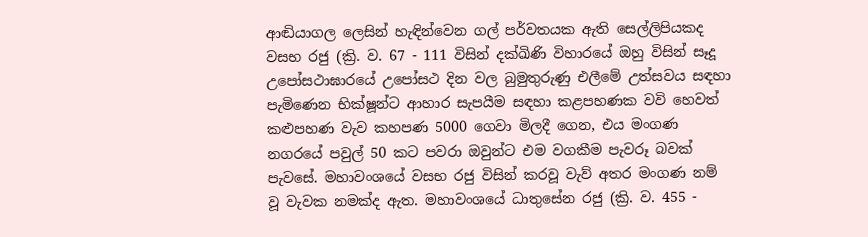ආඬියාගල ලෙසින් හැඳින්වෙන ගල් පර්වතයක ඇති සෙල්ලිපියකද වසභ රජු (ක්‍රි. ව. 67 - 111 විසින් දක්ඛිණි විහාරයේ ඔහු විසින් සෑදූ උපෝසථාඝාරයේ උපෝසථ දින වල බුමුතුරුණු එලීමේ උත්සවය සඳහා පැමිණෙන භික්ෂූන්ට ආහාර සැපයීම සඳහා කළපහණක වවි හෙවත් කළුපහණ වැව කහපණ 5000 ගෙවා මිලදී ගෙන, එය මංගණ නගරයේ පවුල් 50 කට පවරා ඔවුන්ට එම වගකීම පැවරූ බවක් පැවසේ. මහාවංශයේ වසභ රජු විසින් කරවූ වැව් අතර මංගණ නම් වූ වැවක නමක්ද ඇත. මහාවංශයේ ධාතුසේන රජු (ක්‍රි. ව. 455 -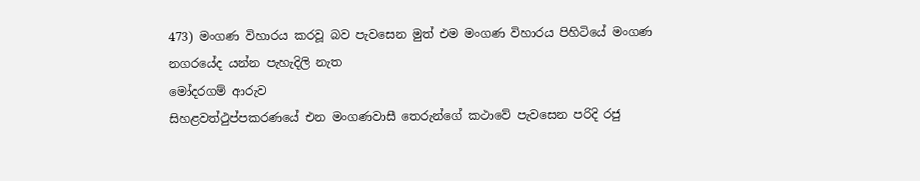473) මංගණ විහාරය කරවූ බව පැවසෙන මුත් එම මංගණ විහාරය පිහිටියේ මංගණ නගරයේද යන්න පැහැදිලි නැත
මෝදරගම් ආරුව
සිහළවත්ථුප්පකරණයේ එන මංගණවාසී තෙරුන්ගේ කථාවේ පැවසෙන පරිදි රජු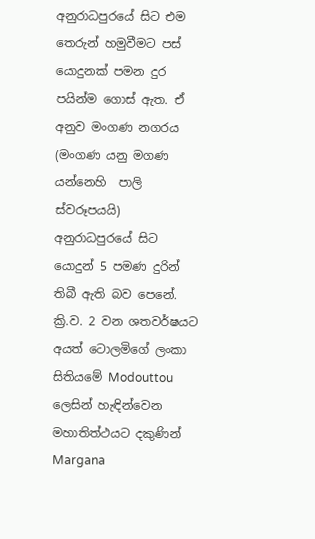අනුරාධපුරයේ සිට එම තෙරුන් හමුවීමට පස් යොදුනක් පමන දුර පයින්ම ගොස් ඇත. ඒ අනුව මංගණ නගරය (මංගණ යනු මගණ යන්නෙහි  පාලි ස්වරූපයයි) අනුරාධපුරයේ සිට යොදුන් 5 පමණ දුරින් තිබී ඇති බව පෙනේ. ක්‍රි.ව. 2 වන ශතවර්ෂයට අයත් ටොලමිගේ ලංකා සිතියමේ Modouttou ලෙසින් හැඳින්වෙන මහාතිත්ථයට දකුණින් Margana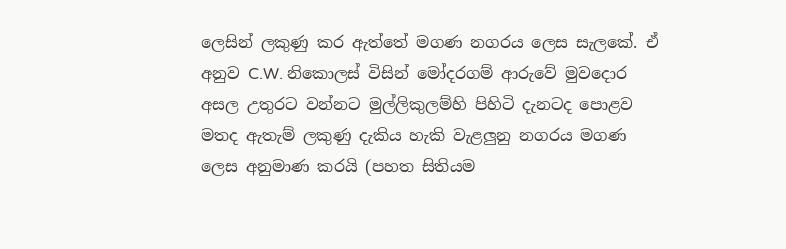ලෙසින් ලකුණු කර ඇත්තේ මගණ නගරය ලෙස සැලකේ. ඒ අනුව C.W. නිකොලස් විසින් මෝදරගම් ආරුවේ මුවදොර අසල උතුරට වන්නට මුල්ලිකුලම්හි පිහිටි දැනටද පොළව මතද ඇතැම් ලකුණු දැකිය හැකි වැළලුනු නගරය මගණ ලෙස අනුමාණ කරයි (පහත සිතියම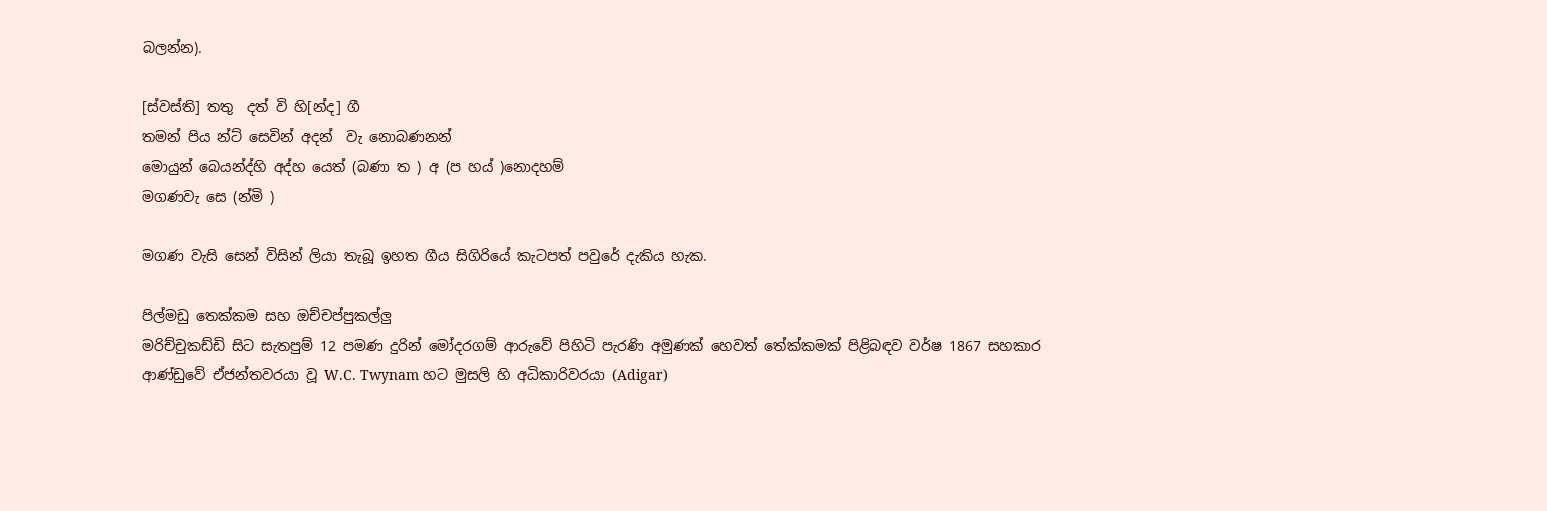බලන්න).

[ස්වස්ති] තතු  දත් වි හි[න්ද] ගී
තමන් පිය න්ට් සෙවින් අදන්  වැ නොබණනන්
මොයුන් බෙයන්ද්හි අද්හ යෙත් (බණා ත ) අ (ප හය් )නොදහම්
මගණවැ සෙ (න්මි )

මගණ වැසි සෙන් විසින් ලියා තැබූ ඉහත ගීය සිගිරියේ කැටපත් පවුරේ දැකිය හැක.

පිල්මඩු තෙක්කම සහ ඔච්චප්පුකල්ලු
මරිච්චුකඩ්ඩි සිට සැතපුම් 12 පමණ දුරින් මෝදරගම් ආරුවේ පිහිටි පැරණි අමුණක් හෙවත් තේක්කමක් පිළිබඳව වර්ෂ 1867 සහකාර ආණ්ඩුවේ ඒජන්තවරයා වූ W.C. Twynam හට මුසලි හි අධිකාරිවරයා (Adigar)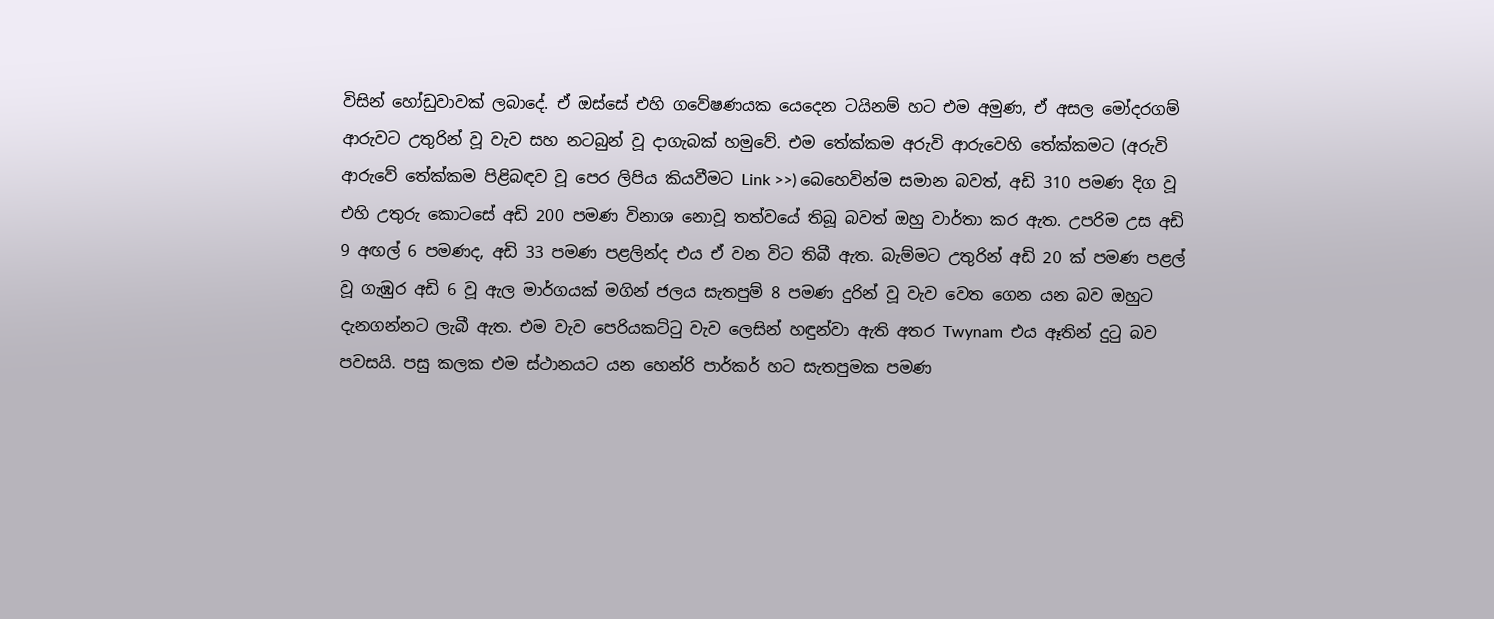විසින් හෝඩුවාවක් ලබාදේ. ඒ ඔස්සේ එහි ගවේෂණයක යෙදෙන ටයිනම් හට එම අමුණ, ඒ අසල මෝදරගම් ආරුවට උතුරින් වූ වැව සහ නටබුන් වූ දාගැබක් හමුවේ. එම තේක්කම අරුවි ආරුවෙහි තේක්කමට (අරුවි ආරුවේ තේක්කම පිළිබඳව වූ පෙර ලිපිය කියවීමට Link >>) බෙහෙවින්ම සමාන බවත්, අඩි 310 පමණ දිග වූ එහි උතුරු කොටසේ අඩි 200 පමණ විනාශ නොවූ තත්වයේ තිබූ බවත් ඔහු වාර්තා කර ඇත. උපරිම උස අඩි 9 අඟල් 6 පමණද, අඩි 33 පමණ පළලින්ද එය ඒ වන විට තිබී ඇත. බැම්මට උතුරින් අඩි 20 ක් පමණ පළල් වූ ගැඹුර අඩි 6 වූ ඇල මාර්ගයක් මගින් ජලය සැතපුම් 8 පමණ දුරින් වූ වැව වෙත ගෙන යන බව ඔහුට දැනගන්නට ලැබී ඇත. එම වැව පෙරියකට්ටු වැව ලෙසින් හඳුන්වා ඇති අතර Twynam  එය ඈතින් දුටු බව පවසයි. පසු කලක එම ස්ථානයට යන හෙන්රි පාර්කර් හට සැතපුමක පමණ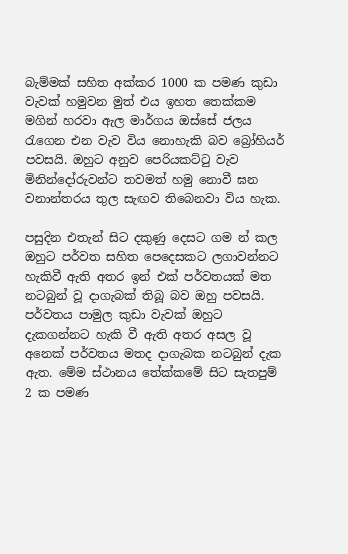බැම්මක් සහිත අක්කර 1000 ක පමණ කුඩා වැවක් හමුවන මුත් එය ඉහත තෙක්කම මගින් හරවා ඇල මාර්ගය ඔස්සේ ජලය රැගෙන එන වැව විය නොහැකි බව බ්‍රෝහියර් පවසයි. ඔහුට අනුව පෙරියකට්ටු වැව මිනින්දෝරුවන්ට තවමත් හමු නොවී ඝන වනාන්තරය තුල සැඟව තිබෙනවා විය හැක.

පසුදින එතැන් සිට දකුණු දෙසට ගම න් කල ඔහුට පර්වත සහිත පෙදෙසකට ලගාවන්නට හැකිවී ඇති අතර ඉන් එක් පර්වතයක් මත නටබුන් වූ දාගැබක් තිබූ බව ඔහු පවසයි. පර්වතය පාමුල කුඩා වැවක් ඔහුට දැකගන්නට හැකි වී ඇති අතර අසල වූ අනෙක් පර්වතය මතද දාගැබක නටබුන් දැක ඇත. මේම ස්ථානය තේක්කමේ සිට සැතපුම් 2 ක පමණ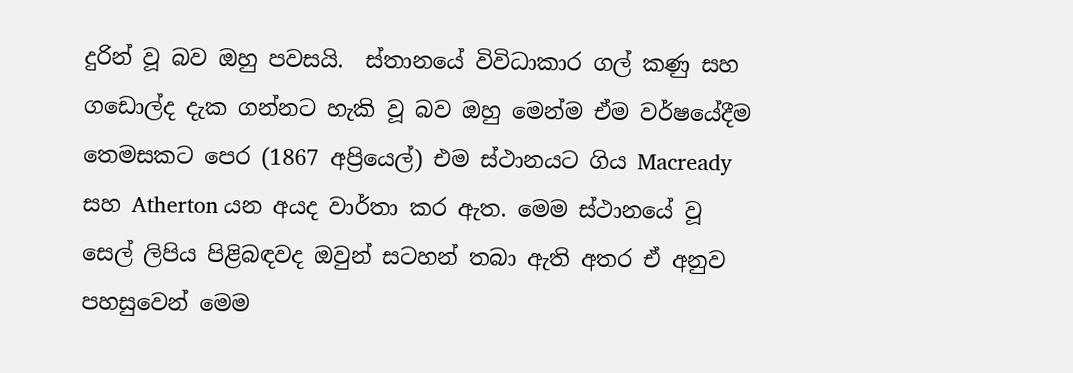දුරින් වූ බව ඔහු පවසයි.  ස්තානයේ විවිධාකාර ගල් කණු සහ ගඩොල්ද දැක ගන්නට හැකි වූ බව ඔහු මෙන්ම ඒම වර්ෂයේදීම තෙමසකට පෙර (1867 අප්‍රියෙල්) එම ස්ථානයට ගිය Macready සහ Atherton යන අයද වාර්තා කර ඇත. මෙම ස්ථානයේ වූ සෙල් ලිපිය පිළිබඳවද ඔවුන් සටහන් තබා ඇති අතර ඒ අනුව පහසුවෙන් මෙම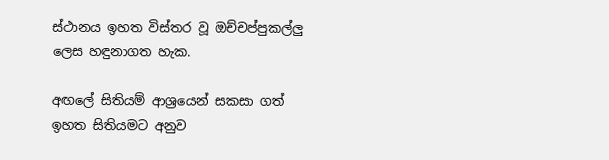ස්ථානය ඉහත විස්තර වූ ඔච්චප්පුකල්ලු ලෙස හඳුනාගත හැක.

අඟලේ සිතියම් ආශ්‍රයෙන් සකසා ගත් ඉහත සිතියමට අනුව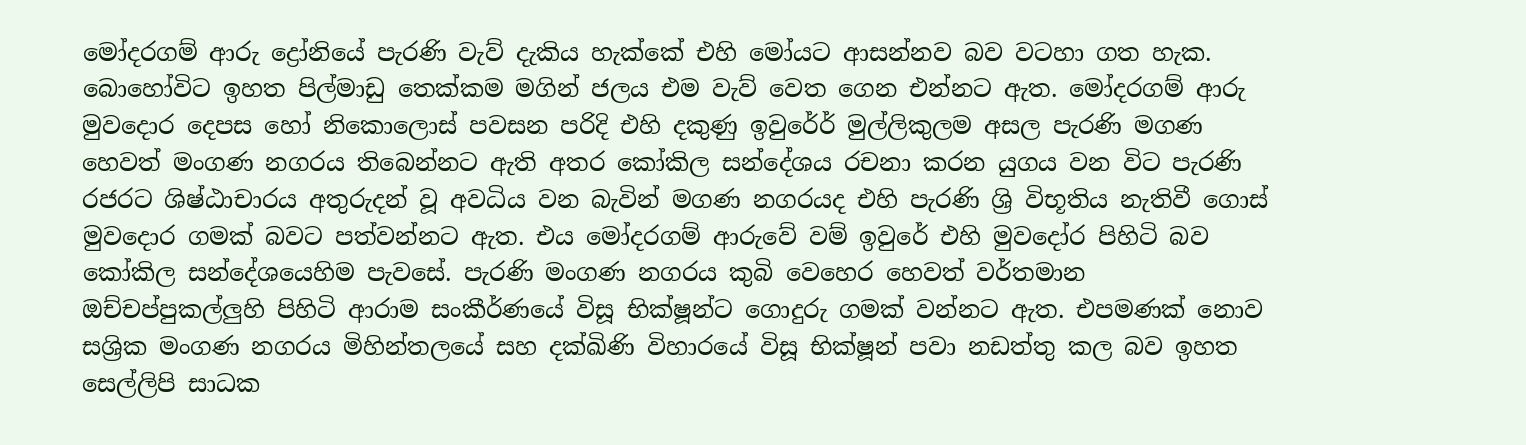මෝදරගම් ආරු ද්‍රෝනියේ පැරණි වැව් දැකිය හැක්කේ එහි මෝයට ආසන්නව බව වටහා ගත හැක. බොහෝවිට ඉහත පිල්මාඩු තෙක්කම මගින් ජලය එම වැව් වෙත ගෙන එන්නට ඇත. මෝදරගම් ආරු මුවදොර දෙපස හෝ නිකොලොස් පවසන පරිදි එහි දකුණු ඉවුර්‍රේ මුල්ලිකුලම අසල පැරණි මගණ හෙවත් මංගණ නගරය තිබෙන්නට ඇති අතර කෝකිල සන්දේශය රචනා කරන යුගය වන විට පැරණි රජරට ශිෂ්ඨාචාරය අතුරුදන් වූ අවධිය වන බැවින් මගණ නගරයද එහි පැරණි ශ්‍රි විභූතිය නැතිවී ගොස් මුවදොර ගමක් බවට පත්වන්නට ඇත. එය මෝදරගම් ආරුවේ වම් ඉවුරේ එහි මුවදෝර පිහිටි බව කෝකිල සන්දේශයෙහිම පැවසේ. පැරණි මංගණ නගරය කුබි වෙහෙර හෙවත් වර්තමාන ඔච්චප්පුකල්ලුහි පිහිටි ආරාම සංකීර්ණයේ විසූ භික්ෂූන්ට ගොදුරු ගමක් වන්නට ඇත. එපමණක් නොව සශ්‍රික මංගණ නගරය මිහින්තලයේ සහ දක්ඛිණි විහාරයේ විසූ භික්ෂූන් පවා නඩත්තු කල බව ඉහත සෙල්ලිපි සාධක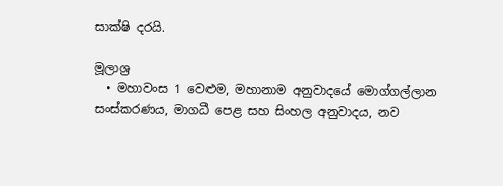සාක්ෂි දරයි.

මූලාශ්‍ර
  • මහාවංස 1 වෙළුම, මහානාම අනුවාදයේ මොග්ගල්ලාන සංස්කරණය, මාගධී පෙළ සහ සිංහල අනුවාදය, නව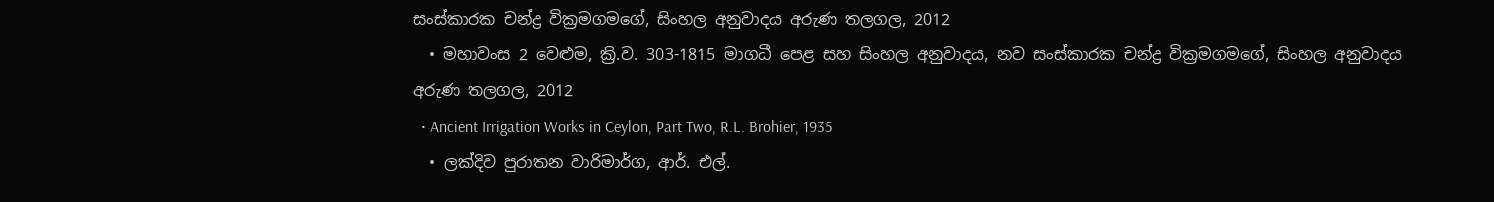සංස්කාරක චන්ද්‍ර වික්‍රමගමගේ, සිංහල අනුවාදය අරුණ තලගල, 2012
  • මහාවංස 2 වෙළුම, ක්‍රි.ව. 303-1815 මාගධී පෙළ සහ සිංහල අනුවාදය, නව සංස්කාරක චන්ද්‍ර වික්‍රමගමගේ, සිංහල අනුවාදය අරුණ තලගල, 2012
  • Ancient Irrigation Works in Ceylon, Part Two, R.L. Brohier, 1935
  • ලක්දිව පුරාතන වාරිමාර්ග, ආර්. එල්.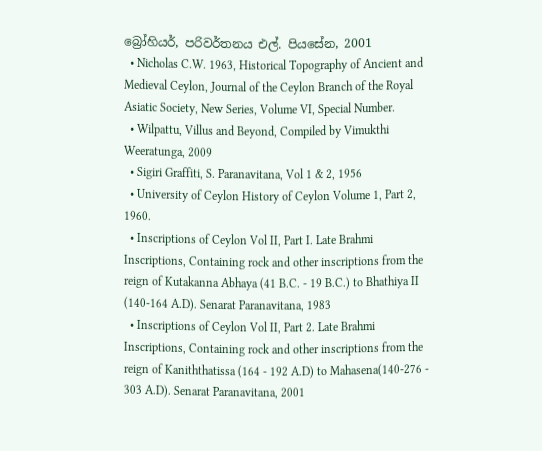බ්‍රෝහියර්, පරිවර්තනය එල්. පියසේන, 2001
  • Nicholas C.W. 1963, Historical Topography of Ancient and Medieval Ceylon, Journal of the Ceylon Branch of the Royal Asiatic Society, New Series, Volume VI, Special Number.
  • Wilpattu, Villus and Beyond, Compiled by Vimukthi Weeratunga, 2009
  • Sigiri Graffiti, S. Paranavitana, Vol 1 & 2, 1956
  • University of Ceylon History of Ceylon Volume 1, Part 2, 1960.
  • Inscriptions of Ceylon Vol II, Part I. Late Brahmi Inscriptions, Containing rock and other inscriptions from the reign of Kutakanna Abhaya (41 B.C. - 19 B.C.) to Bhathiya II (140-164 A.D). Senarat Paranavitana, 1983
  • Inscriptions of Ceylon Vol II, Part 2. Late Brahmi Inscriptions, Containing rock and other inscriptions from the reign of Kaniththatissa (164 - 192 A.D) to Mahasena(140-276 - 303 A.D). Senarat Paranavitana, 2001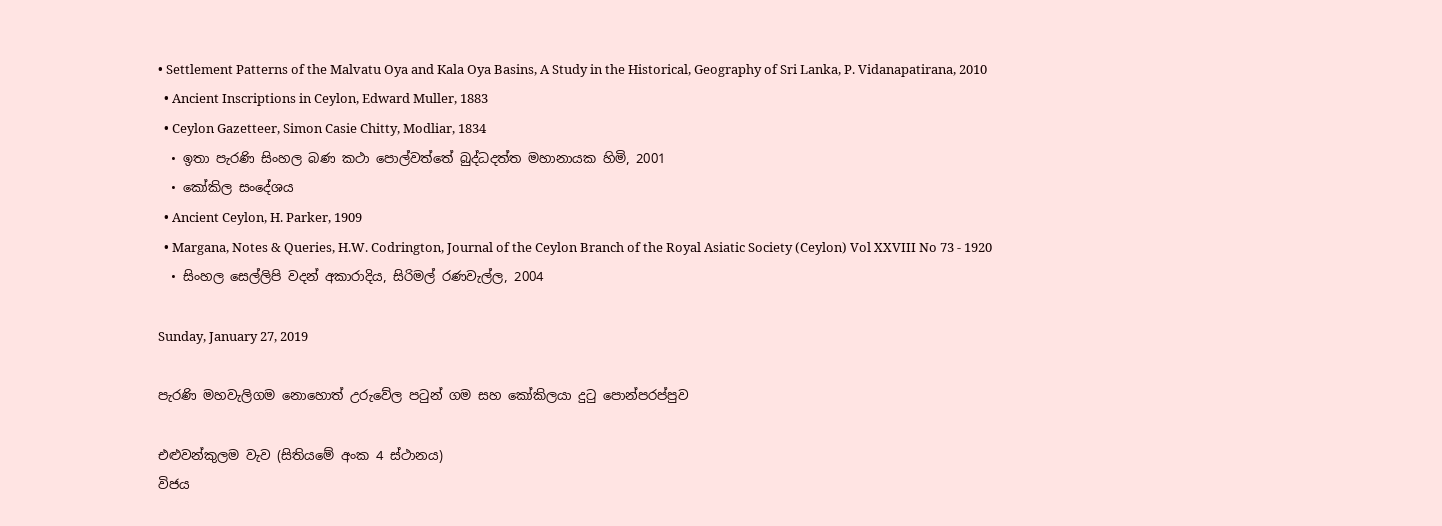• Settlement Patterns of the Malvatu Oya and Kala Oya Basins, A Study in the Historical, Geography of Sri Lanka, P. Vidanapatirana, 2010
  • Ancient Inscriptions in Ceylon, Edward Muller, 1883
  • Ceylon Gazetteer, Simon Casie Chitty, Modliar, 1834
  • ඉතා පැරණි සිංහල බණ කථා පොල්වත්තේ බුද්ධදත්ත මහානායක හිමි, 2001
  • කෝකිල සංදේශය
  • Ancient Ceylon, H. Parker, 1909
  • Margana, Notes & Queries, H.W. Codrington, Journal of the Ceylon Branch of the Royal Asiatic Society (Ceylon) Vol XXVIII No 73 - 1920
  • සිංහල සෙල්ලිපි වදන් අකාරාදිය, සිරිමල් රණවැල්ල, 2004

Sunday, January 27, 2019

පැරණි මහවැලිගම නොහොත් උරුවේල පටුන් ගම සහ කෝකිලයා දුටු පොන්පරප්පුව

එළුවන්කුලම වැව (සිතියමේ අංක 4 ස්ථානය)
විජය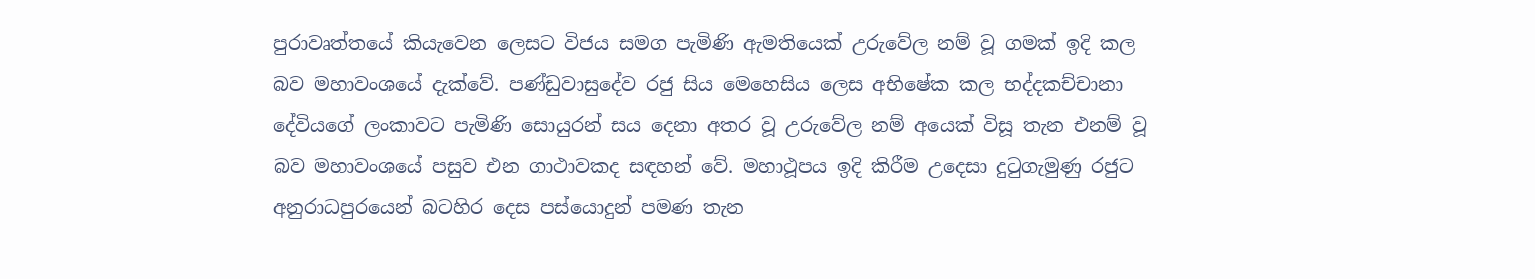පුරාවෘත්තයේ කියැවෙන ලෙසට විජය සමග පැමිණි ඇමතියෙක් උරුවේල නම් වූ ගමක් ඉදි කල බව මහාවංශයේ දැක්වේ. පණ්ඩුවාසුදේව රජු සිය මෙහෙසිය ලෙස අභිෂේක කල භද්දකච්චානා දේවියගේ ලංකාවට පැමිණි සොයුරන් සය දෙනා අතර වූ උරුවේල නම් අයෙක් විසූ තැන එනම් වූ බව මහාවංශයේ පසුව එන ගාථාවකද සඳහන් වේ. මහාථූපය ඉදි කිරීම උදෙසා දුටුගැමුණු රජුට අනුරාධපුරයෙන් බටහිර දෙස පස්යොදුන් පමණ තැන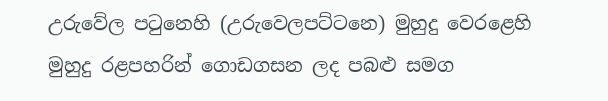උරුවේල පටුනෙහි (උරුවෙලපට්ටනෙ) මුහුදු වෙරළෙහි මුහුදු රළපහරින් ගොඩගසන ලද පබළු සමග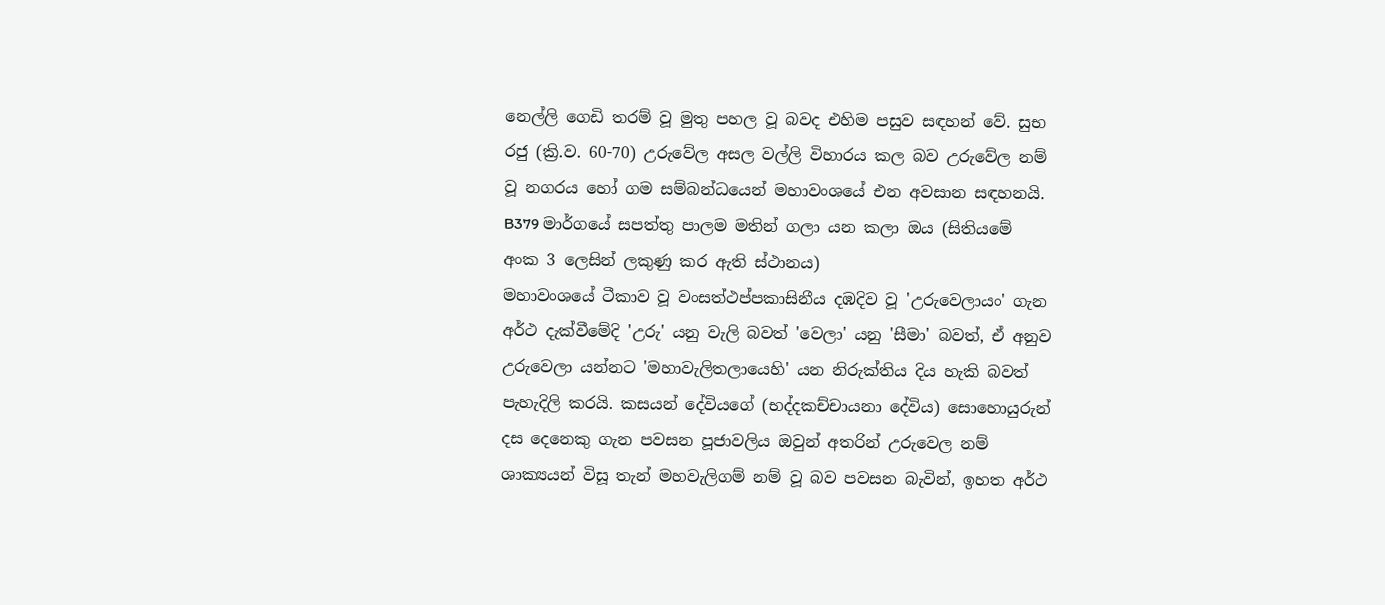නෙල්ලි ගෙඩි තරම් වූ මුතු පහල වූ බවද එහිම පසුව සඳහන් වේ. සුභ රජු (ක්‍රි.ව. 60-70) උරුවේල අසල වල්ලි විහාරය කල බව උරුවේල නම් වූ නගරය හෝ ගම සම්බන්ධයෙන් මහාවංශයේ එන අවසාන සඳහනයි.
B379 මාර්ගයේ සපත්තු පාලම මතින් ගලා යන කලා ඔය (සිතියමේ අංක 3 ලෙසින් ලකුණු කර ඇති ස්ථානය)
මහාවංශයේ ටීකාව වූ වංසත්ථප්පකාසිනීය දඹදිව වූ 'උරුවෙලායං' ගැන අර්ථ දැක්වීමේදි 'උරු' යනු වැලි බවත් 'වෙලා' යනු 'සීමා' බවත්, ඒ අනුව උරුවෙලා යන්නට 'මහාවැලිතලායෙහි' යන නිරුක්තිය දිය හැකි බවත් පැහැදිලි කරයි. කසයන් දේවියගේ (භද්දකච්චායනා දේවිය) සොහොයුරුන් දස දෙනෙකු ගැන පවසන පූජාවලිය ඔවුන් අතරින් උරුවෙල නම් ශාක්‍යයන් විසූ තැන් මහවැලිගම් නම් වූ බව පවසන බැවින්, ඉහත අර්ථ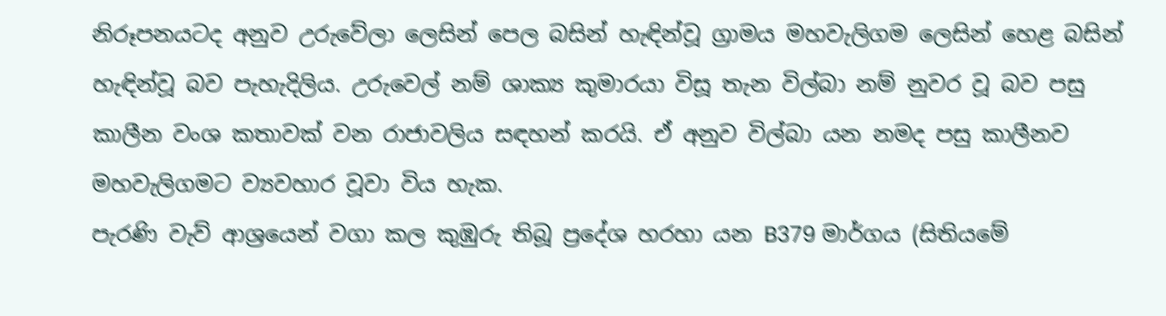නිරූපනයටද අනුව උරුවේලා ලෙසින් පෙල බසින් හැඳින්වූ ග්‍රාමය මහවැලිගම ලෙසින් හෙළ බසින් හැඳින්වූ බව පැහැදිලිය. උරුවෙල් නම් ශාක්‍ය කුමාරයා විසූ තැන විල්බා නම් නුවර වූ බව පසු කාලීන වංශ කතාවක් වන රාජාවලිය සඳහන් කරයි. ඒ අනුව විල්බා යන නමද පසු කාලීනව මහවැලිගමට ව්‍යවහාර වූවා විය හැක.
පැරණි වැව් ආශ්‍රයෙන් වගා කල කුඹුරු තිබූ ප්‍රදේශ හරහා යන B379 මාර්ගය (සිතියමේ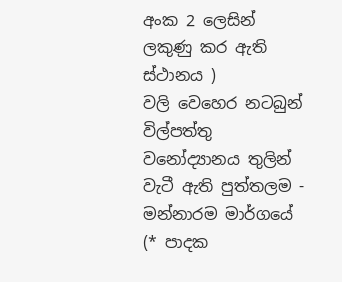අංක 2 ලෙසින් ලකුණු කර ඇති ස්ථානය )
වලි වෙහෙර නටබුන්
විල්පත්තු වනෝද්‍යානය තුලින් වැටී ඇති පුත්තලම - මන්නාරම මාර්ගයේ (* පාදක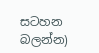සටහන බලන්න)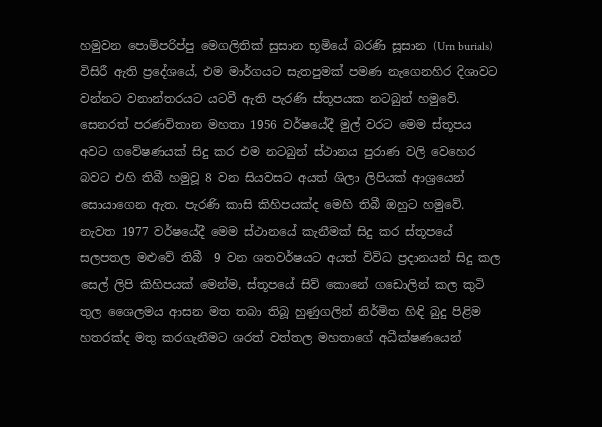හමුවන පොම්පරිප්පු මෙගලිතික් සුසාන භූමියේ බරණි සූසාන (Urn burials) විසිරී ඇති ප්‍රදේශයේ, එම මාර්ගයට සැතපුමක් පමණ නැගෙනහිර දිශාවට වන්නට වනාන්තරයට යටවී ඇති පැරණි ස්තූපයක නටබුන් හමුවේ. සෙනරත් පරණවිතාන මහතා 1956 වර්ෂයේදී මුල් වරට මෙම ස්තූපය අවට ගවේෂණයක් සිදු කර එම නටබුන් ස්ථානය පුරාණ වලි වෙහෙර බවට එහි තිබී හමුවූ 8 වන සියවසට අයත් ශිලා ලිපියක් ආශ්‍රයෙන් සොයාගෙන ඇත. පැරණි කාසි කිහිපයක්ද මෙහි තිබී ඔහුට හමුවේ. නැවත 1977 වර්ෂයේදී මෙම ස්ථානයේ කැනීමක් සිදු කර ස්තූපයේ සලපතල මළුවේ තිබී  9 වන ශතවර්ෂයට අයත් විවිධ ප්‍රදානයන් සිදු කල සෙල් ලිපි කිහිපයක් මෙන්ම, ස්තූපයේ සිව් කොනේ ගඩොලින් කල කුටි තුල ශෛලමය ආසන මත තබා තිබූ හුණුගලින් නිර්මිත හිඳි බුදු පිළිම හතරක්ද මතු කරගැනීමට ශරත් වත්තල මහතාගේ අධීක්ෂණයෙන්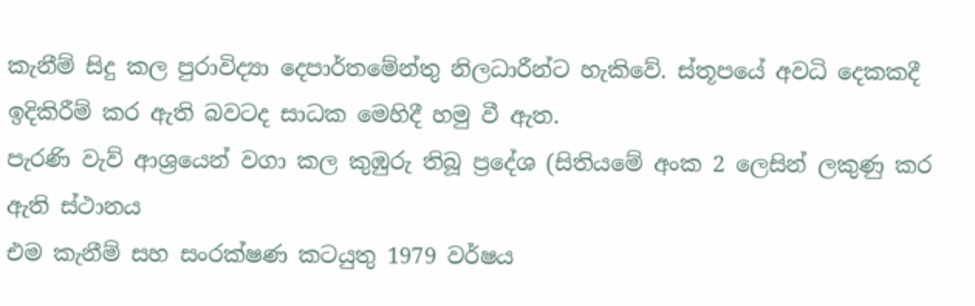කැනීම් සිදු කල පුරාවිද්‍යා දෙපාර්තමේන්තු නිලධාරීන්ට හැකිවේ. ස්තූපයේ අවධි දෙකකදී ඉදිකිරීම් කර ඇති බවටද සාධක මෙහිදී හමු වී ඇත.
පැරණි වැව් ආශ්‍රයෙන් වගා කල කුඹුරු තිබූ ප්‍රදේශ (සිතියමේ අංක 2 ලෙසින් ලකුණු කර ඇති ස්ථානය
එම කැනීම් සහ සංරක්ෂණ කටයුතු 1979 වර්ෂය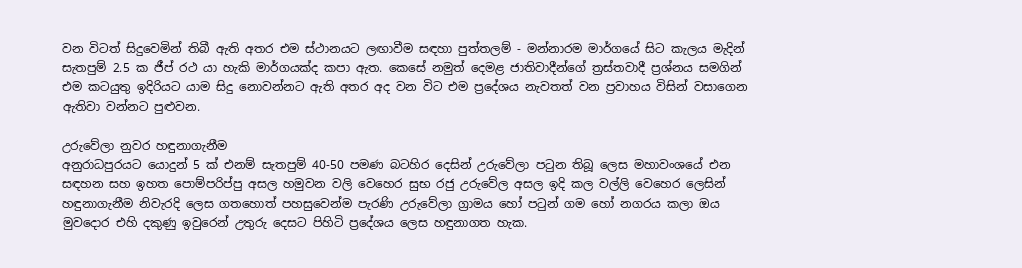වන විටත් සිදුවෙමින් තිබී ඇති අතර එම ස්ථානයට ලඟාවීම සඳහා පුත්තලම් - මන්නාරම මාර්ගයේ සිට කැලය මැදින් සැතපුම් 2.5 ක ජීප් රථ යා හැකි මාර්ගයක්ද කපා ඇත. කෙසේ නමුත් දෙමළ ජාතිවාදීන්ගේ ත්‍රස්තවාදී ප්‍රශ්නය සමගින් එම කටයුතු ඉදිරියට යාම සිදු නොවන්නට ඇති අතර අද වන විට එම ප්‍රදේශය නැවතත් වන ප්‍රවාහය විසින් වසාගෙන ඇතිවා වන්නට පුළුවන.

උරුවේලා නුවර හඳුනාගැනීම
අනුරාධපුරයට යොදුන් 5 ක් එනම් සැතපුම් 40-50 පමණ බටහිර දෙසින් උරුවේලා පටුන තිබූ ලෙස මහාවංශයේ එන සඳහන සහ ඉහත පොම්පරිප්පු අසල හමුවන වලි වෙහෙර සුභ රජු උරුවේල අසල ඉදි කල වල්ලි වෙහෙර ලෙසින් හඳුනාගැනීම නිවැරදි ලෙස ගතහොත් පහසුවෙන්ම පැරණි උරුවේලා ග්‍රාමය හෝ පටුන් ගම හෝ නගරය කලා ඔය මුවදොර එහි දකුණු ඉවුරෙන් උතුරු දෙසට පිහිටි ප්‍රදේශය ලෙස හඳුනාගත හැක.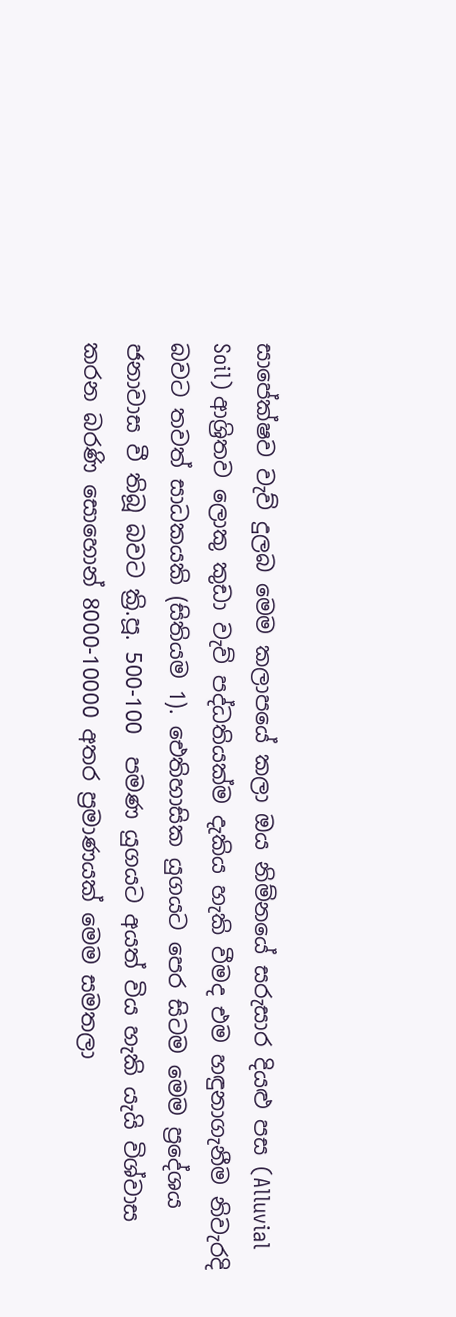සාපේක්ෂව වැව් දුලබ මෙම කලාපයේ කලා ඔය නිම්නයේ සරුසාර දියළු පස (Alluvial Soil) ආශ්‍රිතව ලොකු කුඩා වැව් පද්ධතියක්ම දැකිය හැකි වීමද එම හඳුනාගැනීම නිවැරදි බවට තවත් සාධකයකි (සිතියම 1). ඓතිහාසික යුගයට පෙර සිටම මෙම ප්‍රදේශය ජනාවාස වී තිබූ බවට ක්‍රි.පූ. 500-100  පමණ යුගයට අයත් විය හැකි යැයි විශ්වාස කරන බරණි සොහොන් 8000-10000 අතර ප්‍රමාණයක් මෙම සමතලා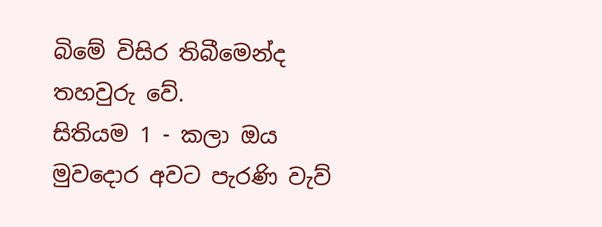බිමේ විසිර තිබීමෙන්ද තහවුරු වේ.
සිතියම 1 - කලා ඔය මුවදොර අවට පැරණි වැව්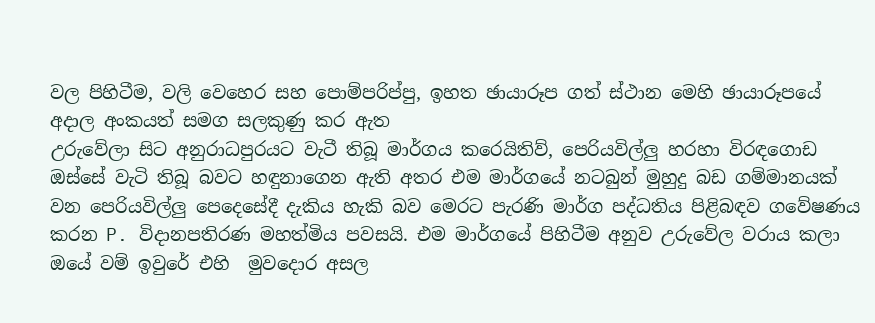වල පිහිටීම, වලි වෙහෙර සහ පොම්පරිප්පු, ඉහත ඡායාරූප ගත් ස්ථාන මෙහි ඡායාරූපයේ අදාල අංකයත් සමග සලකුණු කර ඇත
උරුවේලා සිට අනුරාධපුරයට වැටී තිබූ මාර්ගය කරෙයිතිව්, පෙරියවිල්ලු හරහා විරඳගොඩ ඔස්සේ වැටි තිබූ බවට හඳුනාගෙන ඇති අතර එම මාර්ගයේ නටබුන් මුහුදු බඩ ගම්මානයක් වන පෙරියවිල්ලු පෙදෙසේදී දැකිය හැකි බව මෙරට පැරණි මාර්ග පද්ධතිය පිළිබඳව ගවේෂණය කරන P. විදානපතිරණ මහත්මිය පවසයි. එම මාර්ගයේ පිහිටීම අනුව උරුවේල වරාය කලා ඔයේ වම් ඉවුරේ එහි  මුවදොර අසල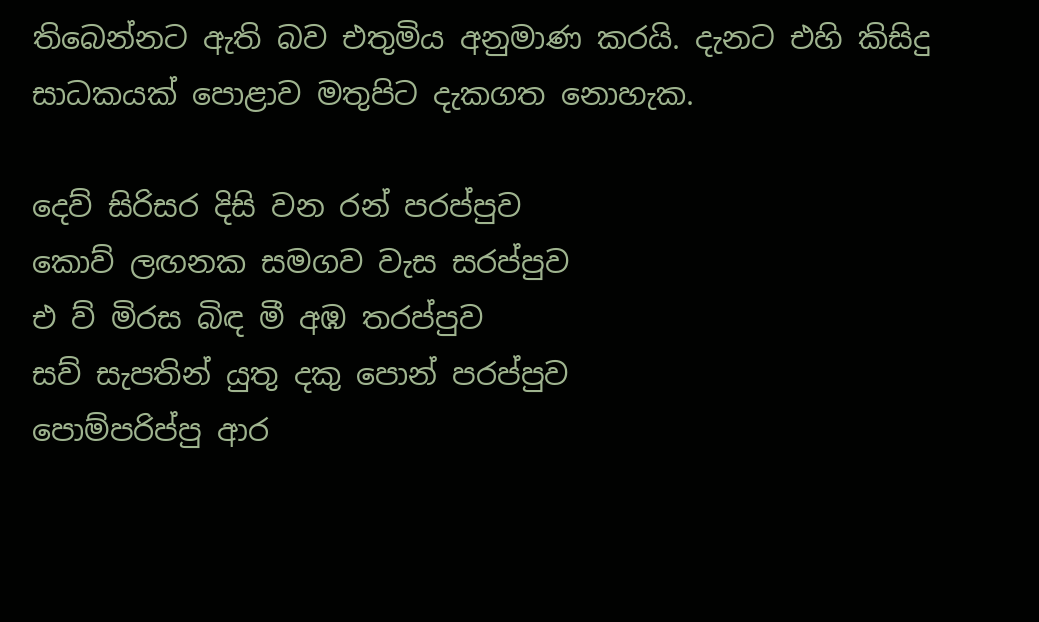තිබෙන්නට ඇති බව එතුමිය අනුමාණ කරයි. දැනට එහි කිසිදු සාධකයක් පොළාව මතුපිට දැකගත නොහැක.

දෙව් සිරිසර දිසි වන රන් පරප්පුව
කොව් ලඟනක සමගව වැස සරප්පුව
එ ව් මිරස බිඳ මී අඹ තරප්පුව
සව් සැපතින් යුතු දකු පොන් පරප්පුව
පොම්පරිප්පු ආර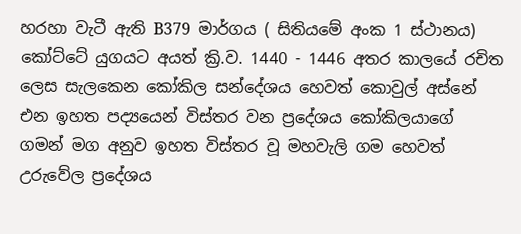හරහා වැටී ඇති B379  මාර්ගය ( සිතියමේ අංක 1 ස්ථානය)
කෝට්ටේ යුගයට අයත් ක්‍රි.ව. 1440 - 1446 අතර කාලයේ රචිත ලෙස සැලකෙන කෝකිල සන්දේශය හෙවත් කොවුල් අස්නේ එන ඉහත පද්‍යයෙන් විස්තර වන ප්‍රදේශය කෝකිලයාගේ ගමන් මග අනුව ඉහත විස්තර වූ මහවැලි ගම හෙවත් උරුවේල ප්‍රදේශය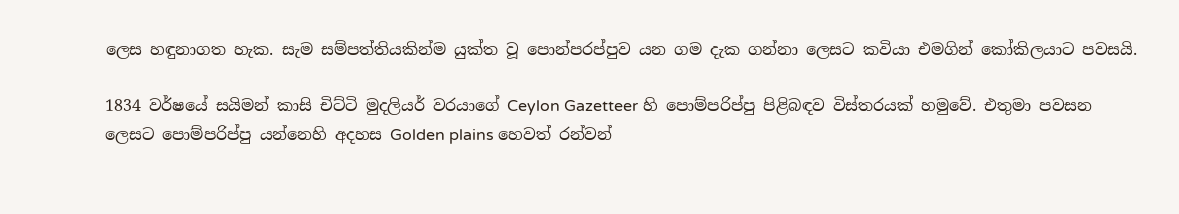ලෙස හඳුනාගත හැක. සැම සම්පත්තියකින්ම යුක්ත වූ පොන්පරප්පුව යන ගම දැක ගන්නා ලෙසට කවියා එමගින් කෝකිලයාට පවසයි.

1834 වර්ෂයේ සයිමන් කාසි චිට්ටි මුදලියර් වරයාගේ Ceylon Gazetteer හි පොම්පරිප්පු පිළිබඳව විස්තරයක් හමුවේ. එතුමා පවසන ලෙසට පොම්පරිප්පු යන්නෙහි අදහස Golden plains හෙවත් රන්වන්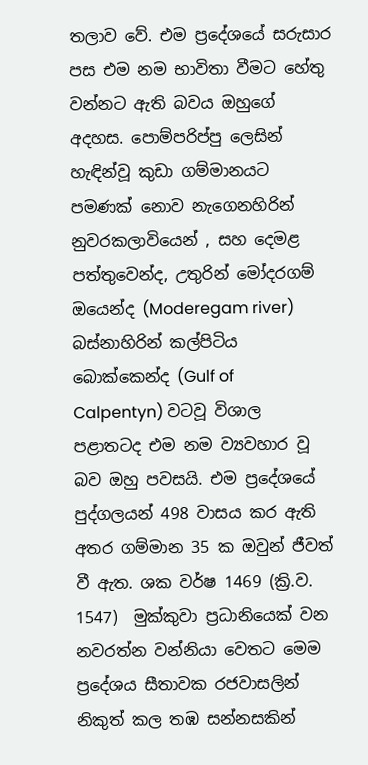තලාව වේ. එම ප්‍රදේශයේ සරුසාර පස එම නම භාවිතා වීමට හේතු වන්නට ඇති බවය ඔහුගේ අදහස. පොම්පරිප්පු ලෙසින් හැඳින්වූ කුඩා ගම්මානයට පමණක් නොව නැගෙනහිරින් නුවරකලාවියෙන් , සහ දෙමළ පත්තුවෙන්ද, උතුරින් මෝදරගම් ඔයෙන්ද (Moderegam river) බස්නාහිරින් කල්පිටිය බොක්කෙන්ද (Gulf of Calpentyn) වටවූ විශාල පළාතටද එම නම ව්‍යවහාර වූ බව ඔහු පවසයි. එම ප්‍රදේශයේ පුද්ගලයන් 498 වාසය කර ඇති අතර ගම්මාන 35 ක ඔවුන් ජීවත් වී ඇත. ශක වර්ෂ 1469 (ක්‍රි.ව. 1547)  මුක්කුවා ප්‍රධානියෙක් වන නවරත්න වන්නියා වෙතට මෙම ප්‍රදේශය සීතාවක රජවාසලින් නිකුත් කල තඹ සන්නසකින්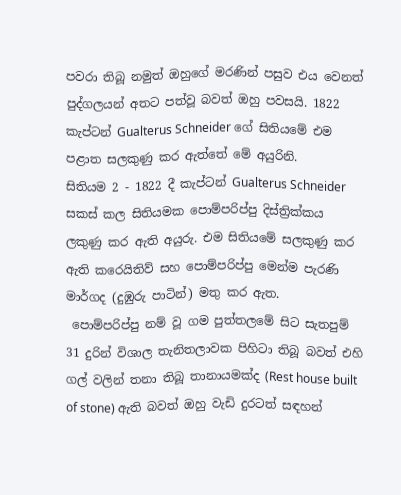පවරා තිබූ නමුත් ඔහුගේ මරණින් පසුව එය වෙනත් පුද්ගලයන් අතට පත්වූ බවත් ඔහු පවසයි. 1822 කැප්ටන් Gualterus Schneider ගේ සිතියමේ එම පළාත සලකුණු කර ඇත්තේ මේ අයුරිනි.
සිතියම 2 - 1822 දී කැප්ටන් Gualterus Schneider සකස් කල සිතියමක පොම්පරිප්පු දිස්ත්‍රික්කය ලකුණු කර ඇති අයුරු. එම සිතියමේ සලකුණු කර ඇති කරෙයිතිව් සහ පොම්පරිප්පු මෙන්ම පැරණි මාර්ගද (දුඹුරු පාටින්) මතු කර ඇත.
 පොම්පරිප්පු නම් වූ ගම පුත්තලමේ සිට සැතපුම් 31 දුරින් විශාල තැනිතලාවක පිහිටා තිබූ බවත් එහි ගල් වලින් තනා තිබූ තානායමක්ද (Rest house built of stone) ඇති බවත් ඔහු වැඩි දුරටත් සඳහන්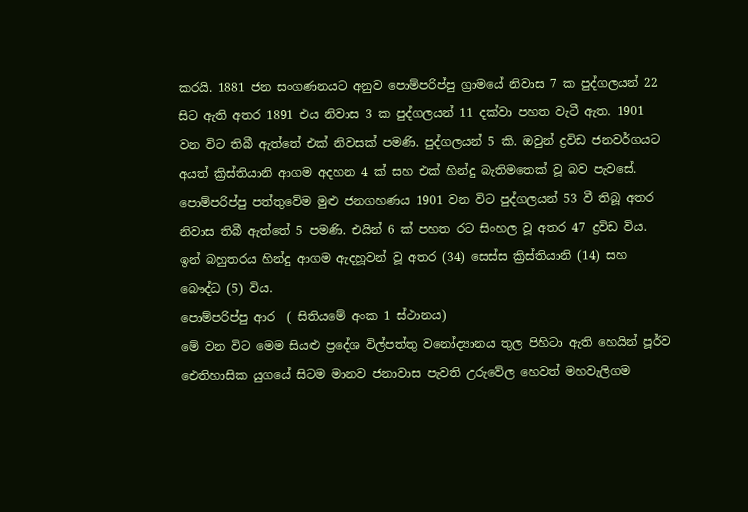කරයි. 1881 ජන සංගණනයට අනුව පොම්පරිප්පු ග්‍රාමයේ නිවාස 7 ක පුද්ගලයන් 22 සිට ඇති අතර 1891 එය නිවාස 3 ක පුද්ගලයන් 11 දක්වා පහත වැටී ඇත. 1901 වන විට තිබී ඇත්තේ එක් නිවසක් පමණි. පුද්ගලයන් 5 කි. ඔවුන් ද්‍රවිඩ ජනවර්ගයට අයත් ක්‍රිස්තියානි ආගම අදහන 4 ක් සහ එක් හින්දු බැතිමතෙක් වූ බව පැවසේ. පොම්පරිප්පු පත්තුවේම මුළු ජනගහණය 1901 වන විට පුද්ගලයන් 53 වී තිබූ අතර නිවාස තිබී ඇත්තේ 5 පමණි. එයින් 6 ක් පහත රට සිංහල වූ අතර 47 ද්‍රවිඩ විය. ඉන් බහුතරය හින්දු ආගම ඇදහූවන් වූ අතර (34) සෙස්ස ක්‍රිස්තියානි (14) සහ බෞද්ධ (5) විය.
පොම්පරිප්පු ආර  ( සිතියමේ අංක 1 ස්ථානය)
මේ වන විට මෙම සියළු ප්‍රදේශ විල්පත්තු වනෝද්‍යානය තුල පිහිටා ඇති හෙයින් පූර්ව ඓතිහාසික යුගයේ සිටම මානව ජනාවාස පැවති උරුවේල හෙවත් මහවැලිගම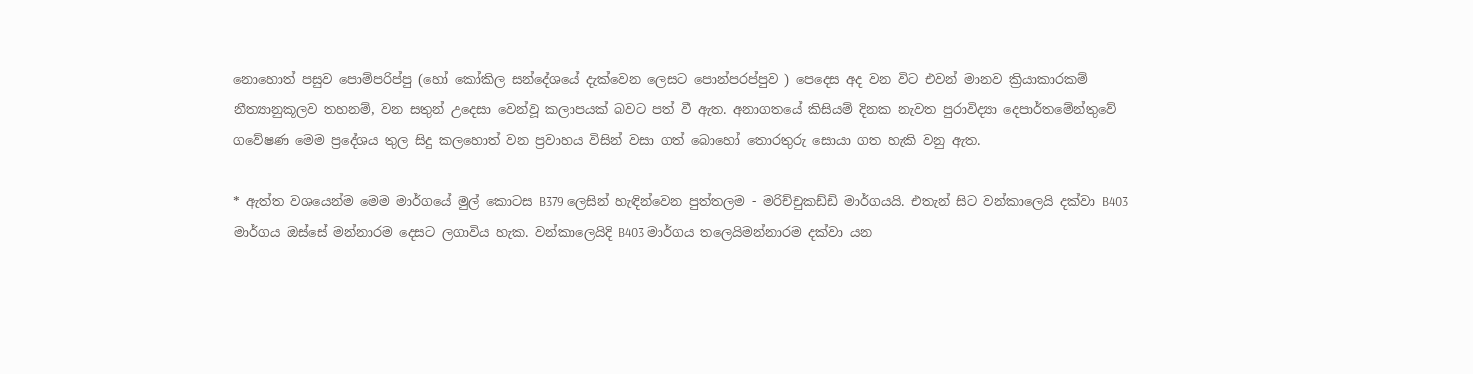නොහොත් පසුව පොම්පරිප්පු (හෝ කෝකිල සන්දේශයේ දැක්වෙන ලෙසට පොන්පරප්පුව ) පෙදෙස අද වන විට එවන් මානව ක්‍රියාකාරකම් නීත්‍යානුකූලව තහනම්, වන සතුන් උදෙසා වෙන්වූ කලාපයක් බවට පත් වී ඇත. අනාගතයේ කිසියම් දිනක නැවත පුරාවිද්‍යා දෙපාර්තමේන්තුවේ ගවේෂණ මෙම ප්‍රදේශය තුල සිදු කලහොත් වන ප්‍රවාහය විසින් වසා ගත් බොහෝ තොරතුරු සොයා ගත හැකි වනු ඇත.

* ඇත්ත වශයෙන්ම මෙම මාර්ගයේ මුල් කොටස B379 ලෙසින් හැඳින්වෙන පුත්තලම - මරිච්චුකඩ්ඩි මාර්ගයයි. එතැන් සිට වන්කාලෙයි දක්වා B403 මාර්ගය ඔස්සේ මන්නාරම දෙසට ලගාවිය හැක. වන්කාලෙයිදි B403 මාර්ගය තලෙයිමන්නාරම දක්වා යන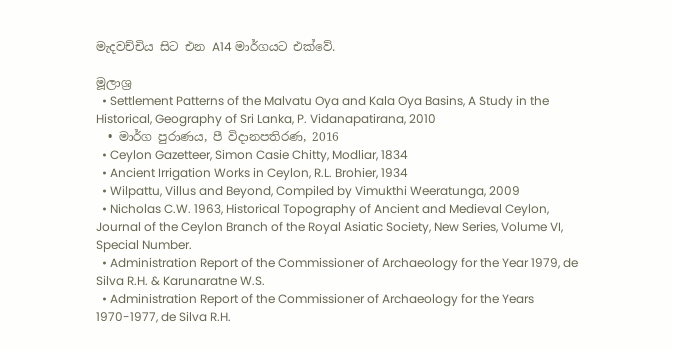මැදවච්චිය සිට එන A14 මාර්ගයට එක්වේ.

මූලාශ්‍ර
  • Settlement Patterns of the Malvatu Oya and Kala Oya Basins, A Study in the Historical, Geography of Sri Lanka, P. Vidanapatirana, 2010
  • මාර්ග පුරාණය, පී විදානපතිරණ, 2016
  • Ceylon Gazetteer, Simon Casie Chitty, Modliar, 1834
  • Ancient Irrigation Works in Ceylon, R.L. Brohier, 1934
  • Wilpattu, Villus and Beyond, Compiled by Vimukthi Weeratunga, 2009
  • Nicholas C.W. 1963, Historical Topography of Ancient and Medieval Ceylon, Journal of the Ceylon Branch of the Royal Asiatic Society, New Series, Volume VI, Special Number.
  • Administration Report of the Commissioner of Archaeology for the Year 1979, de Silva R.H. & Karunaratne W.S.
  • Administration Report of the Commissioner of Archaeology for the Years 1970-1977, de Silva R.H.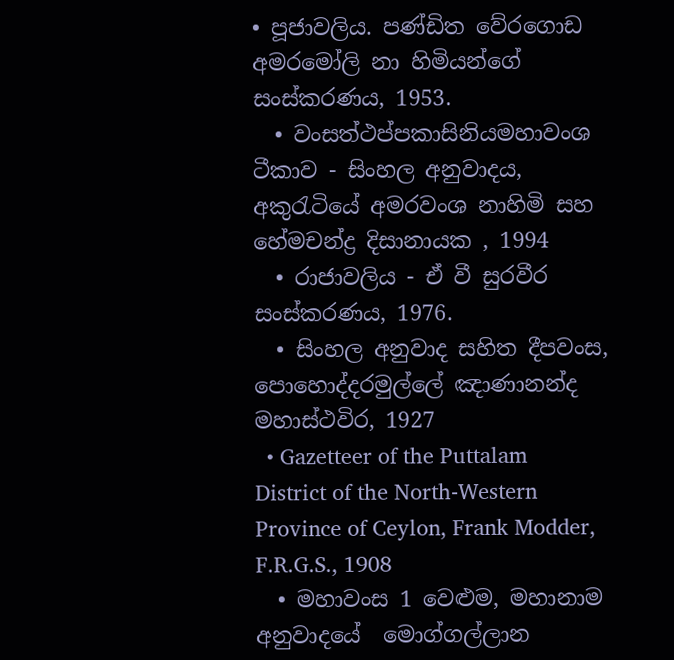• පූජාවලිය. පණ්ඩිත වේරගොඩ අමරමෝලි නා හිමියන්ගේ සංස්කරණය, 1953.
  • වංසත්ථප්පකාසිනියමහාවංශ ටීකාව - සිංහල අනුවාදය, අකුරැටියේ අමරවංශ නාහිමි සහ හේමචන්ද්‍ර දිසානායක , 1994
  • රාජාවලිය - ඒ වී සුරවීර සංස්කරණය, 1976.
  • සිංහල අනුවාද සහිත දීපවංස, පොහොද්දරමුල්ලේ ඤාණානන්ද මහාස්ථවිර, 1927
  • Gazetteer of the Puttalam District of the North-Western Province of Ceylon, Frank Modder, F.R.G.S., 1908
  • මහාවංස 1 වෙළුම, මහානාම අනුවාදයේ  මොග්ගල්ලාන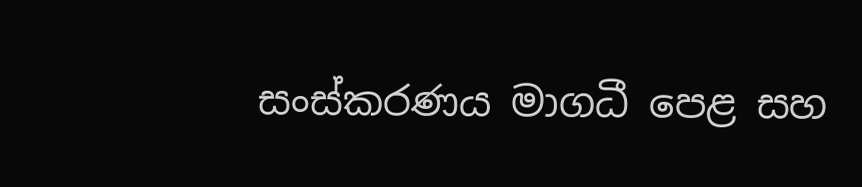සංස්කරණය මාගධී පෙළ සහ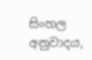සිංහල අනුවාදය,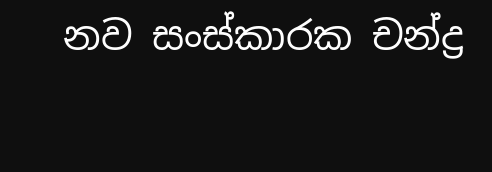නව සංස්කාරක චන්ද්‍ර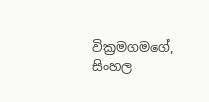වික්‍රමගමගේ, සිංහල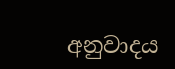අනුවාදය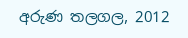අරුණ තලගල, 2012